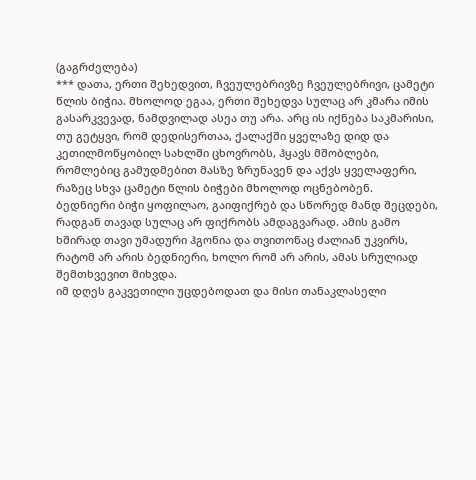(გაგრძელება)
*** დათა, ერთი შეხედვით, ჩვეულებრივზე ჩვეულებრივი, ცამეტი წლის ბიჭია. მხოლოდ ეგაა, ერთი შეხედვა სულაც არ კმარა იმის გასარკვევად, ნამდვილად ასეა თუ არა. არც ის იქნება საკმარისი, თუ გეტყვი, რომ დედისერთაა, ქალაქში ყველაზე დიდ და კეთილმოწყობილ სახლში ცხოვრობს, ჰყავს მშობლები, რომლებიც გამუდმებით მასზე ზრუნავენ და აქვს ყველაფერი, რაზეც სხვა ცამეტი წლის ბიჭები მხოლოდ ოცნებობენ.
ბედნიერი ბიჭი ყოფილაო, გაიფიქრებ და სწორედ მანდ შეცდები, რადგან თავად სულაც არ ფიქრობს ამდაგვარად. ამის გამო ხშირად თავი უმადური ჰგონია და თვითონაც ძალიან უკვირს, რატომ არ არის ბედნიერი, ხოლო რომ არ არის, ამას სრულიად შემთხვევით მიხვდა.
იმ დღეს გაკვეთილი უცდებოდათ და მისი თანაკლასელი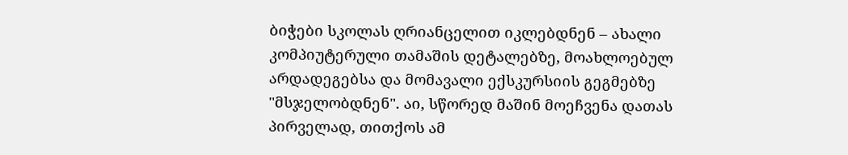ბიჭები სკოლას ღრიანცელით იკლებდნენ – ახალი კომპიუტერული თამაშის დეტალებზე, მოახლოებულ არდადეგებსა და მომავალი ექსკურსიის გეგმებზე "მსჯელობდნენ". აი, სწორედ მაშინ მოეჩვენა დათას პირველად, თითქოს ამ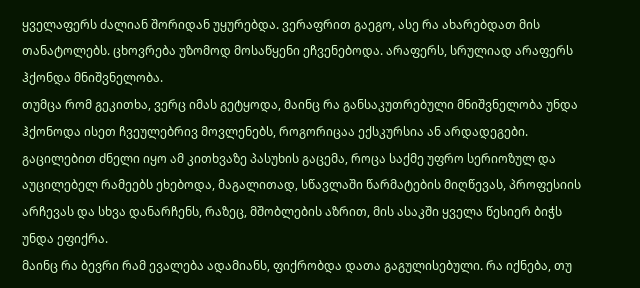ყველაფერს ძალიან შორიდან უყურებდა. ვერაფრით გაეგო, ასე რა ახარებდათ მის თანატოლებს. ცხოვრება უზომოდ მოსაწყენი ეჩვენებოდა. არაფერს, სრულიად არაფერს ჰქონდა მნიშვნელობა.
თუმცა რომ გეკითხა, ვერც იმას გეტყოდა, მაინც რა განსაკუთრებული მნიშვნელობა უნდა ჰქონოდა ისეთ ჩვეულებრივ მოვლენებს, როგორიცაა ექსკურსია ან არდადეგები. გაცილებით ძნელი იყო ამ კითხვაზე პასუხის გაცემა, როცა საქმე უფრო სერიოზულ და აუცილებელ რამეებს ეხებოდა, მაგალითად, სწავლაში წარმატების მიღწევას, პროფესიის არჩევას და სხვა დანარჩენს, რაზეც, მშობლების აზრით, მის ასაკში ყველა წესიერ ბიჭს უნდა ეფიქრა.
მაინც რა ბევრი რამ ევალება ადამიანს, ფიქრობდა დათა გაგულისებული. რა იქნება, თუ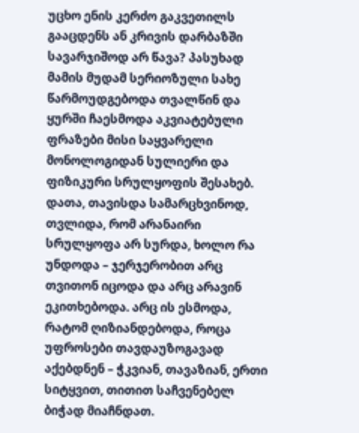უცხო ენის კერძო გაკვეთილს გააცდენს ან კრივის დარბაზში სავარჯიშოდ არ წავა? პასუხად მამის მუდამ სერიოზული სახე წარმოუდგებოდა თვალწინ და ყურში ჩაესმოდა აკვიატებული ფრაზები მისი საყვარელი მონოლოგიდან სულიერი და ფიზიკური სრულყოფის შესახებ.
დათა, თავისდა სამარცხვინოდ, თვლიდა, რომ არანაირი სრულყოფა არ სურდა, ხოლო რა უნდოდა – ჯერჯერობით არც თვითონ იცოდა და არც არავინ ეკითხებოდა. არც ის ესმოდა, რატომ ღიზიანდებოდა, როცა უფროსები თავდაუზოგავად აქებდნენ – ჭკვიან, თავაზიან, ერთი სიტყვით, თითით საჩვენებელ ბიჭად მიაჩნდათ.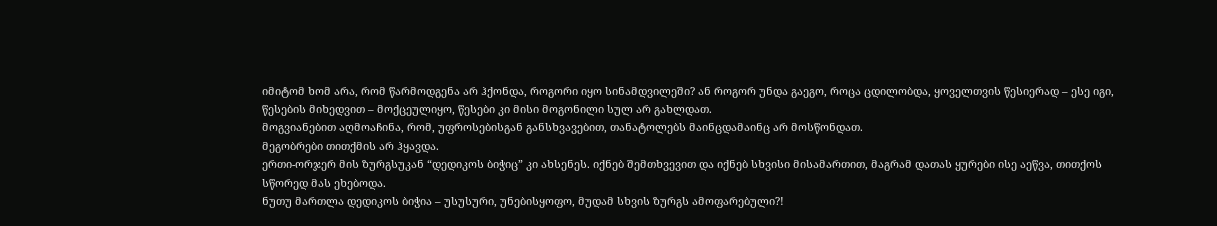იმიტომ ხომ არა, რომ წარმოდგენა არ ჰქონდა, როგორი იყო სინამდვილეში? ან როგორ უნდა გაეგო, როცა ცდილობდა, ყოველთვის წესიერად – ესე იგი, წესების მიხედვით – მოქცეულიყო, წესები კი მისი მოგონილი სულ არ გახლდათ.
მოგვიანებით აღმოაჩინა, რომ, უფროსებისგან განსხვავებით, თანატოლებს მაინცდამაინც არ მოსწონდათ.
მეგობრები თითქმის არ ჰყავდა.
ერთი-ორჯერ მის ზურგსუკან “დედიკოს ბიჭიც” კი ახსენეს. იქნებ შემთხვევით და იქნებ სხვისი მისამართით, მაგრამ დათას ყურები ისე აეწვა, თითქოს სწორედ მას ეხებოდა.
ნუთუ მართლა დედიკოს ბიჭია – უსუსური, უნებისყოფო, მუდამ სხვის ზურგს ამოფარებული?!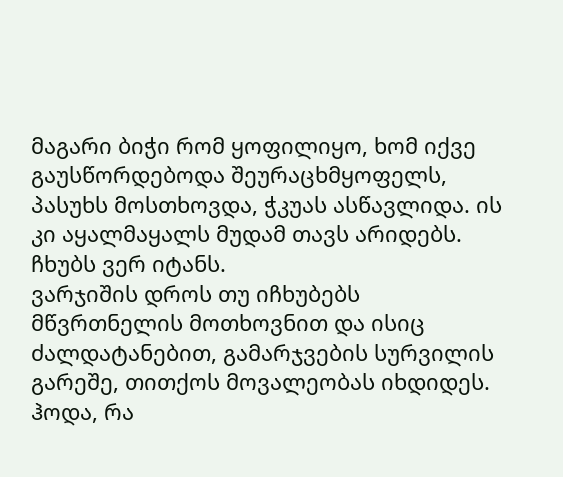მაგარი ბიჭი რომ ყოფილიყო, ხომ იქვე გაუსწორდებოდა შეურაცხმყოფელს, პასუხს მოსთხოვდა, ჭკუას ასწავლიდა. ის კი აყალმაყალს მუდამ თავს არიდებს. ჩხუბს ვერ იტანს.
ვარჯიშის დროს თუ იჩხუბებს მწვრთნელის მოთხოვნით და ისიც ძალდატანებით, გამარჯვების სურვილის გარეშე, თითქოს მოვალეობას იხდიდეს.
ჰოდა, რა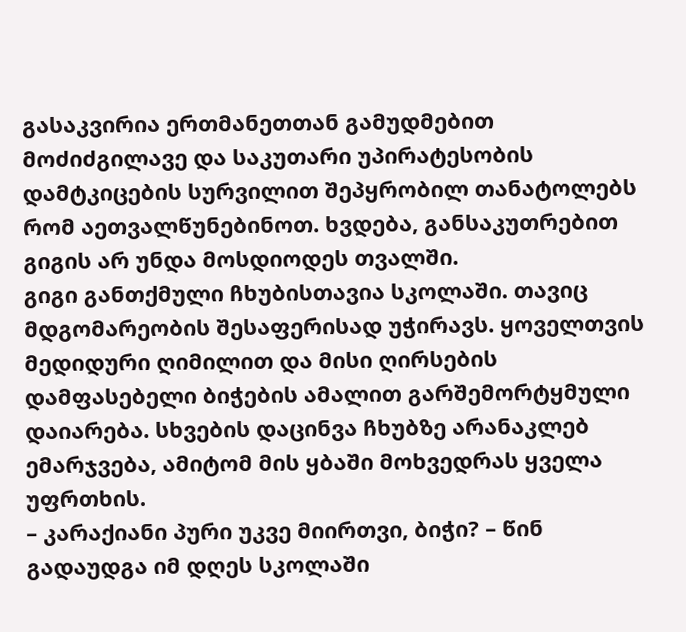გასაკვირია ერთმანეთთან გამუდმებით მოძიძგილავე და საკუთარი უპირატესობის დამტკიცების სურვილით შეპყრობილ თანატოლებს რომ აეთვალწუნებინოთ. ხვდება, განსაკუთრებით გიგის არ უნდა მოსდიოდეს თვალში.
გიგი განთქმული ჩხუბისთავია სკოლაში. თავიც მდგომარეობის შესაფერისად უჭირავს. ყოველთვის მედიდური ღიმილით და მისი ღირსების დამფასებელი ბიჭების ამალით გარშემორტყმული დაიარება. სხვების დაცინვა ჩხუბზე არანაკლებ ემარჯვება, ამიტომ მის ყბაში მოხვედრას ყველა უფრთხის.
– კარაქიანი პური უკვე მიირთვი, ბიჭი? – წინ გადაუდგა იმ დღეს სკოლაში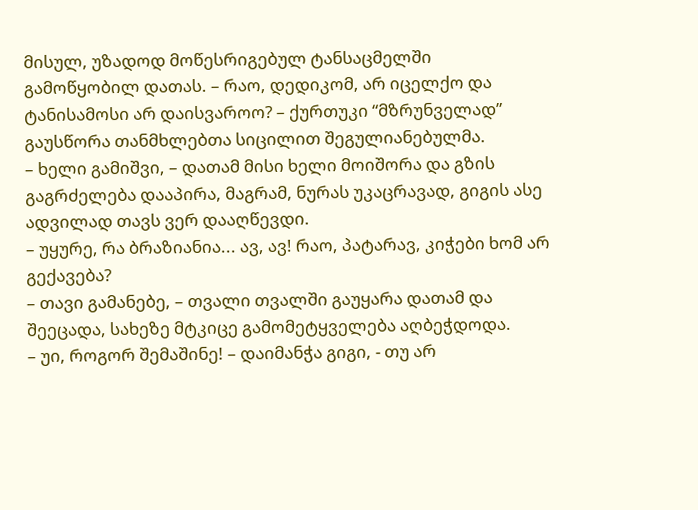მისულ, უზადოდ მოწესრიგებულ ტანსაცმელში გამოწყობილ დათას. – რაო, დედიკომ, არ იცელქო და ტანისამოსი არ დაისვაროო? – ქურთუკი “მზრუნველად” გაუსწორა თანმხლებთა სიცილით შეგულიანებულმა.
– ხელი გამიშვი, – დათამ მისი ხელი მოიშორა და გზის გაგრძელება დააპირა, მაგრამ, ნურას უკაცრავად, გიგის ასე ადვილად თავს ვერ დააღწევდი.
– უყურე, რა ბრაზიანია... ავ, ავ! რაო, პატარავ, კიჭები ხომ არ გექავება?
– თავი გამანებე, – თვალი თვალში გაუყარა დათამ და შეეცადა, სახეზე მტკიცე გამომეტყველება აღბეჭდოდა.
– უი, როგორ შემაშინე! – დაიმანჭა გიგი, - თუ არ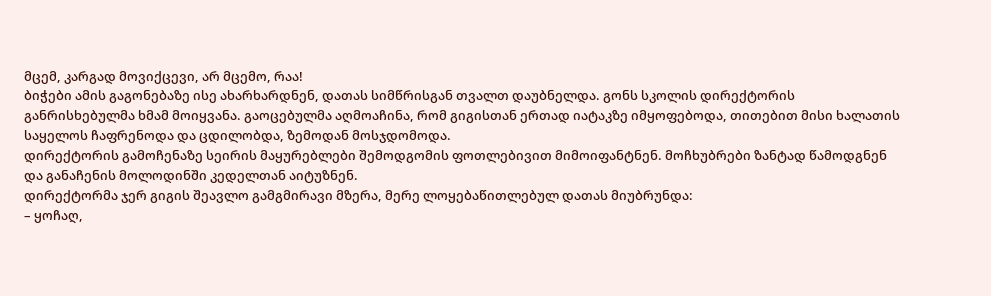მცემ, კარგად მოვიქცევი, არ მცემო, რაა!
ბიჭები ამის გაგონებაზე ისე ახარხარდნენ, დათას სიმწრისგან თვალთ დაუბნელდა. გონს სკოლის დირექტორის განრისხებულმა ხმამ მოიყვანა. გაოცებულმა აღმოაჩინა, რომ გიგისთან ერთად იატაკზე იმყოფებოდა, თითებით მისი ხალათის საყელოს ჩაფრენოდა და ცდილობდა, ზემოდან მოსჯდომოდა.
დირექტორის გამოჩენაზე სეირის მაყურებლები შემოდგომის ფოთლებივით მიმოიფანტნენ. მოჩხუბრები ზანტად წამოდგნენ და განაჩენის მოლოდინში კედელთან აიტუზნენ.
დირექტორმა ჯერ გიგის შეავლო გამგმირავი მზერა, მერე ლოყებაწითლებულ დათას მიუბრუნდა:
– ყოჩაღ,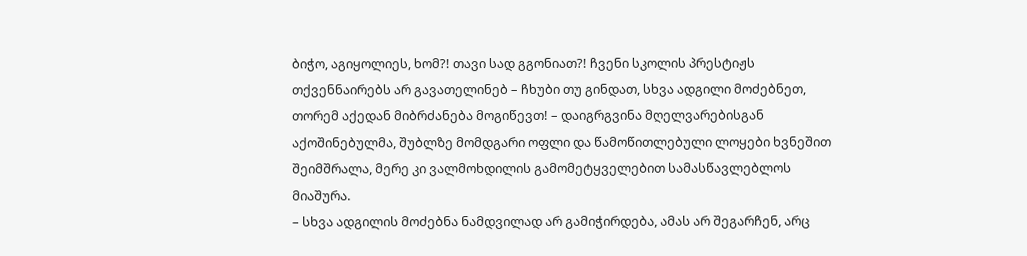ბიჭო, აგიყოლიეს, ხომ?! თავი სად გგონიათ?! ჩვენი სკოლის პრესტიჟს თქვენნაირებს არ გავათელინებ – ჩხუბი თუ გინდათ, სხვა ადგილი მოძებნეთ, თორემ აქედან მიბრძანება მოგიწევთ! – დაიგრგვინა მღელვარებისგან აქოშინებულმა, შუბლზე მომდგარი ოფლი და წამოწითლებული ლოყები ხვნეშით შეიმშრალა, მერე კი ვალმოხდილის გამომეტყველებით სამასწავლებლოს მიაშურა.
– სხვა ადგილის მოძებნა ნამდვილად არ გამიჭირდება, ამას არ შეგარჩენ, არც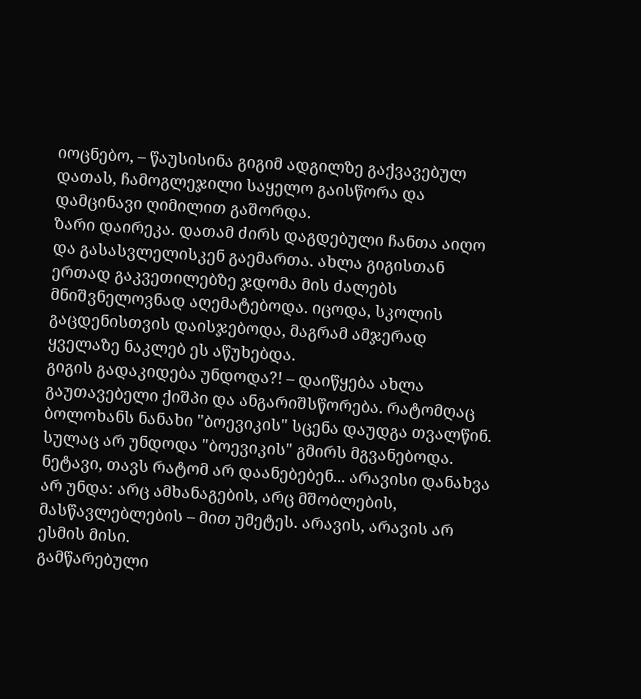იოცნებო, – წაუსისინა გიგიმ ადგილზე გაქვავებულ დათას, ჩამოგლეჯილი საყელო გაისწორა და დამცინავი ღიმილით გაშორდა.
ზარი დაირეკა. დათამ ძირს დაგდებული ჩანთა აიღო და გასასვლელისკენ გაემართა. ახლა გიგისთან ერთად გაკვეთილებზე ჯდომა მის ძალებს მნიშვნელოვნად აღემატებოდა. იცოდა, სკოლის გაცდენისთვის დაისჯებოდა, მაგრამ ამჯერად ყველაზე ნაკლებ ეს აწუხებდა.
გიგის გადაკიდება უნდოდა?! – დაიწყება ახლა გაუთავებელი ქიშპი და ანგარიშსწორება. რატომღაც ბოლოხანს ნანახი "ბოევიკის" სცენა დაუდგა თვალწინ. სულაც არ უნდოდა "ბოევიკის" გმირს მგვანებოდა.
ნეტავი, თავს რატომ არ დაანებებენ... არავისი დანახვა არ უნდა: არც ამხანაგების, არც მშობლების, მასწავლებლების – მით უმეტეს. არავის, არავის არ ესმის მისი.
გამწარებული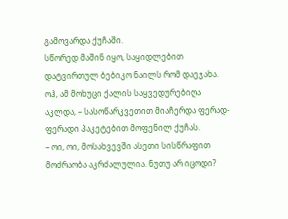გამოვარდა ქუჩაში.
სწორედ მაშინ იყო, საყიდლებით დატვირთულ ბებიკო ნაილს რომ დაეჯახა. ოჰ, ამ მოხუცი ქალის საყვედურებიღა აკლდა, – სასოწარკვეთით მიაჩერდა ფერად-ფერადი პაკეტებით მოფენილ ქუჩას.
– ოი, ოი, მოსახვევში ასეთი სისწრაფით მოძრაობა აკრძალულია. ნუთუ არ იცოდი?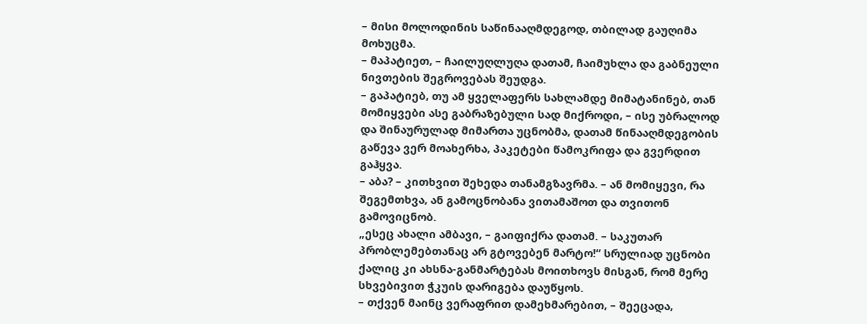– მისი მოლოდინის საწინააღმდეგოდ, თბილად გაუღიმა მოხუცმა.
– მაპატიეთ, – ჩაილუღლუღა დათამ, ჩაიმუხლა და გაბნეული ნივთების შეგროვებას შეუდგა.
– გაპატიებ, თუ ამ ყველაფერს სახლამდე მიმატანინებ, თან მომიყვები ასე გაბრაზებული სად მიქროდი, – ისე უბრალოდ და შინაურულად მიმართა უცნობმა, დათამ წინააღმდეგობის გაწევა ვერ მოახერხა, პაკეტები წამოკრიფა და გვერდით გაჰყვა.
– აბა? – კითხვით შეხედა თანამგზავრმა. – ან მომიყევი, რა შეგემთხვა, ან გამოცნობანა ვითამაშოთ და თვითონ გამოვიცნობ.
„ესეც ახალი ამბავი, – გაიფიქრა დათამ. – საკუთარ პრობლემებთანაც არ გტოვებენ მარტო!“ სრულიად უცნობი ქალიც კი ახსნა-განმარტებას მოითხოვს მისგან, რომ მერე სხვებივით ჭკუის დარიგება დაუწყოს.
– თქვენ მაინც ვერაფრით დამეხმარებით, – შეეცადა,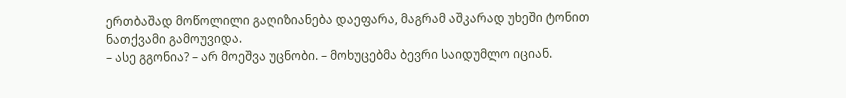ერთბაშად მოწოლილი გაღიზიანება დაეფარა, მაგრამ აშკარად უხეში ტონით ნათქვამი გამოუვიდა.
– ასე გგონია? – არ მოეშვა უცნობი. – მოხუცებმა ბევრი საიდუმლო იციან.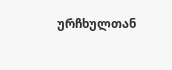ურჩხულთან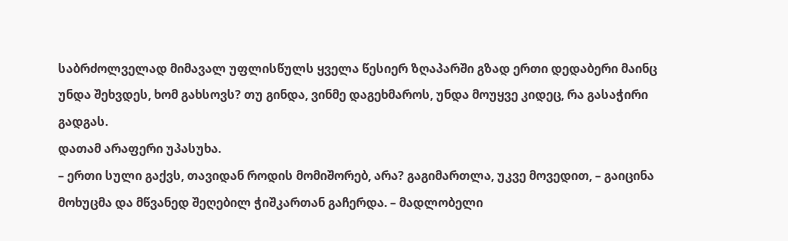საბრძოლველად მიმავალ უფლისწულს ყველა წესიერ ზღაპარში გზად ერთი დედაბერი მაინც უნდა შეხვდეს, ხომ გახსოვს? თუ გინდა, ვინმე დაგეხმაროს, უნდა მოუყვე კიდეც, რა გასაჭირი გადგას.
დათამ არაფერი უპასუხა.
– ერთი სული გაქვს, თავიდან როდის მომიშორებ, არა? გაგიმართლა, უკვე მოვედით, – გაიცინა მოხუცმა და მწვანედ შეღებილ ჭიშკართან გაჩერდა. – მადლობელი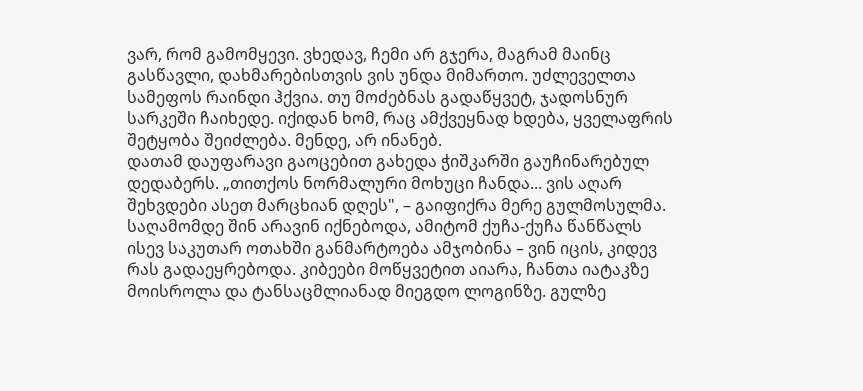ვარ, რომ გამომყევი. ვხედავ, ჩემი არ გჯერა, მაგრამ მაინც გასწავლი, დახმარებისთვის ვის უნდა მიმართო. უძლეველთა სამეფოს რაინდი ჰქვია. თუ მოძებნას გადაწყვეტ, ჯადოსნურ სარკეში ჩაიხედე. იქიდან ხომ, რაც ამქვეყნად ხდება, ყველაფრის შეტყობა შეიძლება. მენდე, არ ინანებ.
დათამ დაუფარავი გაოცებით გახედა ჭიშკარში გაუჩინარებულ დედაბერს. „თითქოს ნორმალური მოხუცი ჩანდა... ვის აღარ შეხვდები ასეთ მარცხიან დღეს", – გაიფიქრა მერე გულმოსულმა.
საღამომდე შინ არავინ იქნებოდა, ამიტომ ქუჩა-ქუჩა წანწალს ისევ საკუთარ ოთახში განმარტოება ამჯობინა – ვინ იცის, კიდევ რას გადაეყრებოდა. კიბეები მოწყვეტით აიარა, ჩანთა იატაკზე მოისროლა და ტანსაცმლიანად მიეგდო ლოგინზე. გულზე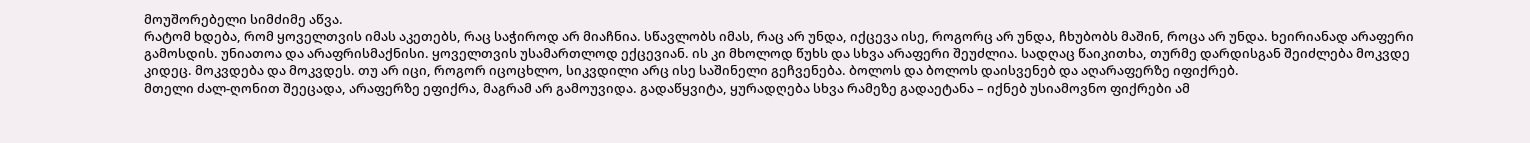მოუშორებელი სიმძიმე აწვა.
რატომ ხდება, რომ ყოველთვის იმას აკეთებს, რაც საჭიროდ არ მიაჩნია. სწავლობს იმას, რაც არ უნდა, იქცევა ისე, როგორც არ უნდა, ჩხუბობს მაშინ, როცა არ უნდა. ხეირიანად არაფერი გამოსდის. უნიათოა და არაფრისმაქნისი. ყოველთვის უსამართლოდ ექცევიან. ის კი მხოლოდ წუხს და სხვა არაფერი შეუძლია. სადღაც წაიკითხა, თურმე დარდისგან შეიძლება მოკვდე კიდეც. მოკვდება და მოკვდეს. თუ არ იცი, როგორ იცოცხლო, სიკვდილი არც ისე საშინელი გეჩვენება. ბოლოს და ბოლოს დაისვენებ და აღარაფერზე იფიქრებ.
მთელი ძალ-ღონით შეეცადა, არაფერზე ეფიქრა, მაგრამ არ გამოუვიდა. გადაწყვიტა, ყურადღება სხვა რამეზე გადაეტანა – იქნებ უსიამოვნო ფიქრები ამ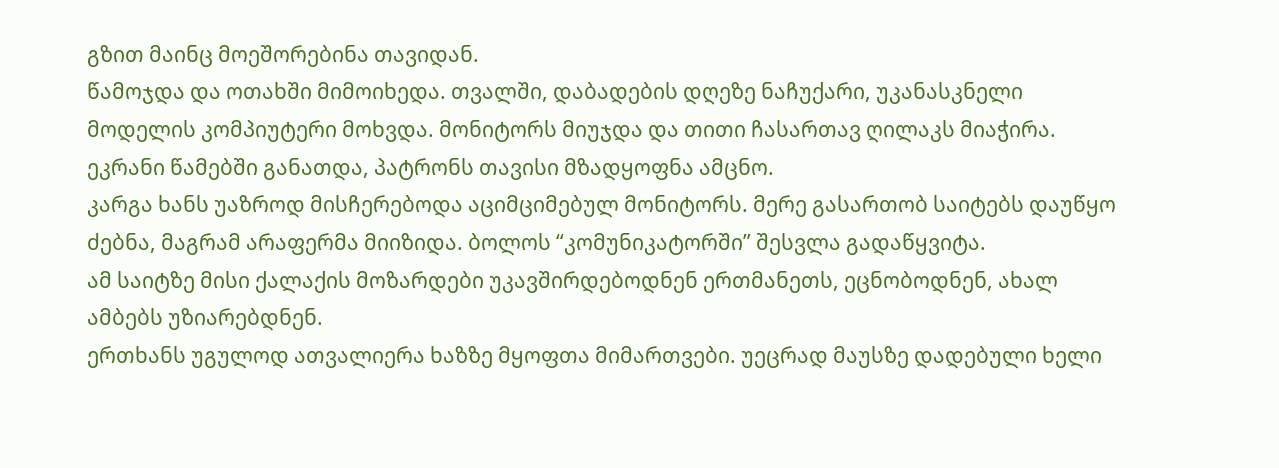გზით მაინც მოეშორებინა თავიდან.
წამოჯდა და ოთახში მიმოიხედა. თვალში, დაბადების დღეზე ნაჩუქარი, უკანასკნელი მოდელის კომპიუტერი მოხვდა. მონიტორს მიუჯდა და თითი ჩასართავ ღილაკს მიაჭირა. ეკრანი წამებში განათდა, პატრონს თავისი მზადყოფნა ამცნო.
კარგა ხანს უაზროდ მისჩერებოდა აციმციმებულ მონიტორს. მერე გასართობ საიტებს დაუწყო ძებნა, მაგრამ არაფერმა მიიზიდა. ბოლოს “კომუნიკატორში” შესვლა გადაწყვიტა.
ამ საიტზე მისი ქალაქის მოზარდები უკავშირდებოდნენ ერთმანეთს, ეცნობოდნენ, ახალ ამბებს უზიარებდნენ.
ერთხანს უგულოდ ათვალიერა ხაზზე მყოფთა მიმართვები. უეცრად მაუსზე დადებული ხელი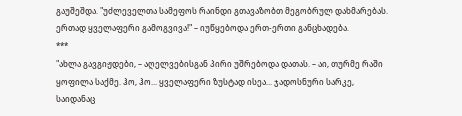გაუშეშდა. "უძლეველთა სამეფოს რაინდი გთავაზობთ მეგობრულ დახმარებას. ერთად ყველაფერი გამოგვივა!" – იუწყებოდა ერთ-ერთი განცხადება.
***
"ახლა გავგიჟდები, – აღელვებისგან პირი უშრებოდა დათას. – აი, თურმე რაში ყოფილა საქმე. ჰო, ჰო... ყველაფერი ზუსტად ისეა... ჯადოსნური სარკე, საიდანაც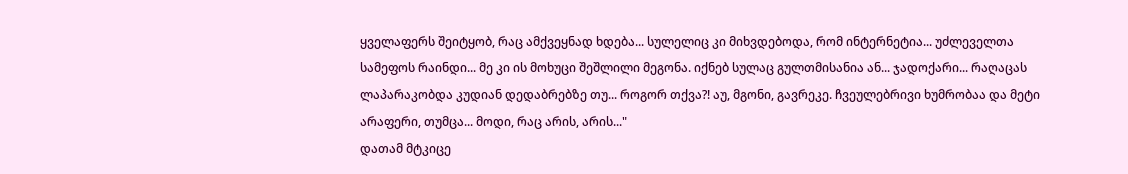ყველაფერს შეიტყობ, რაც ამქვეყნად ხდება... სულელიც კი მიხვდებოდა, რომ ინტერნეტია... უძლეველთა სამეფოს რაინდი... მე კი ის მოხუცი შეშლილი მეგონა. იქნებ სულაც გულთმისანია ან... ჯადოქარი... რაღაცას ლაპარაკობდა კუდიან დედაბრებზე თუ... როგორ თქვა?! აუ, მგონი, გავრეკე. ჩვეულებრივი ხუმრობაა და მეტი არაფერი, თუმცა... მოდი, რაც არის, არის..."
დათამ მტკიცე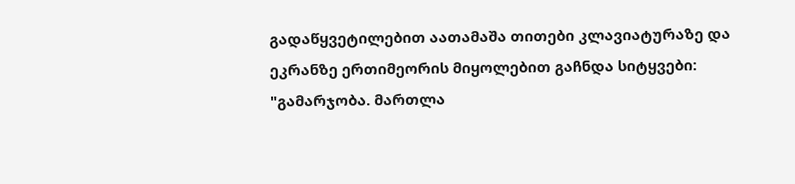გადაწყვეტილებით აათამაშა თითები კლავიატურაზე და ეკრანზე ერთიმეორის მიყოლებით გაჩნდა სიტყვები: "გამარჯობა. მართლა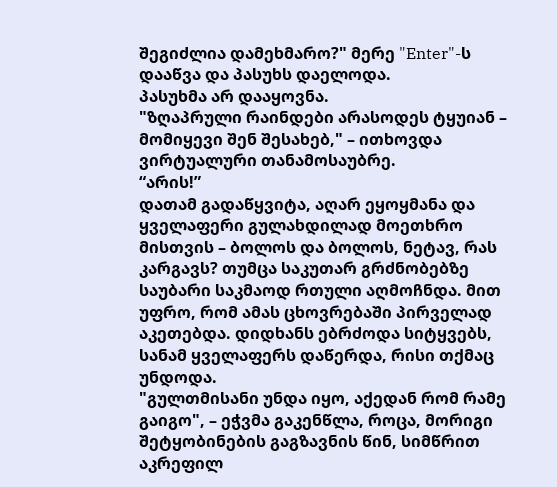შეგიძლია დამეხმარო?" მერე "Enter"-ს დააწვა და პასუხს დაელოდა.
პასუხმა არ დააყოვნა.
"ზღაპრული რაინდები არასოდეს ტყუიან – მომიყევი შენ შესახებ," – ითხოვდა ვირტუალური თანამოსაუბრე.
“არის!”
დათამ გადაწყვიტა, აღარ ეყოყმანა და ყველაფერი გულახდილად მოეთხრო მისთვის – ბოლოს და ბოლოს, ნეტავ, რას კარგავს? თუმცა საკუთარ გრძნობებზე საუბარი საკმაოდ რთული აღმოჩნდა. მით უფრო, რომ ამას ცხოვრებაში პირველად აკეთებდა. დიდხანს ებრძოდა სიტყვებს, სანამ ყველაფერს დაწერდა, რისი თქმაც უნდოდა.
"გულთმისანი უნდა იყო, აქედან რომ რამე გაიგო", – ეჭვმა გაკენწლა, როცა, მორიგი შეტყობინების გაგზავნის წინ, სიმწრით აკრეფილ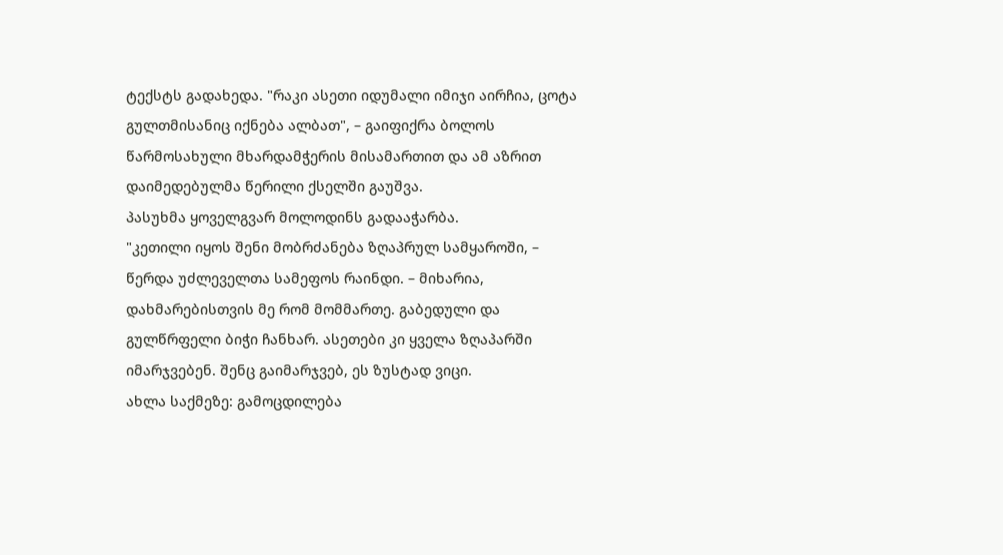ტექსტს გადახედა. "რაკი ასეთი იდუმალი იმიჯი აირჩია, ცოტა გულთმისანიც იქნება ალბათ", – გაიფიქრა ბოლოს წარმოსახული მხარდამჭერის მისამართით და ამ აზრით დაიმედებულმა წერილი ქსელში გაუშვა.
პასუხმა ყოველგვარ მოლოდინს გადააჭარბა.
"კეთილი იყოს შენი მობრძანება ზღაპრულ სამყაროში, – წერდა უძლეველთა სამეფოს რაინდი. – მიხარია, დახმარებისთვის მე რომ მომმართე. გაბედული და გულწრფელი ბიჭი ჩანხარ. ასეთები კი ყველა ზღაპარში იმარჯვებენ. შენც გაიმარჯვებ, ეს ზუსტად ვიცი.
ახლა საქმეზე: გამოცდილება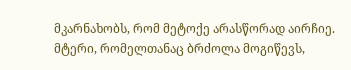მკარნახობს, რომ მეტოქე არასწორად აირჩიე. მტერი, რომელთანაც ბრძოლა მოგიწევს,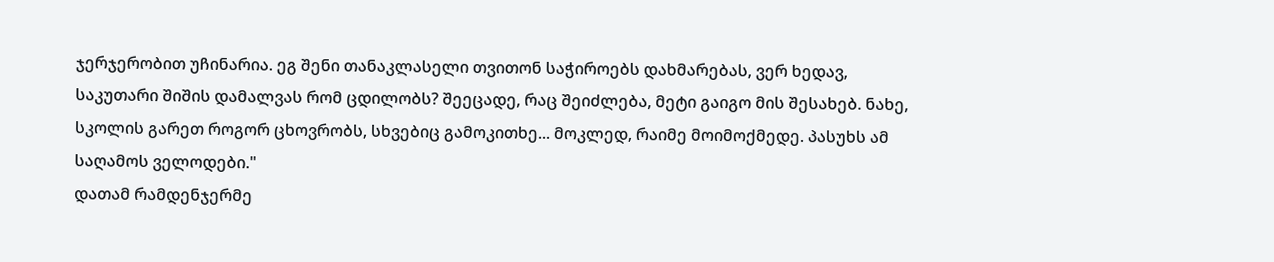ჯერჯერობით უჩინარია. ეგ შენი თანაკლასელი თვითონ საჭიროებს დახმარებას, ვერ ხედავ, საკუთარი შიშის დამალვას რომ ცდილობს? შეეცადე, რაც შეიძლება, მეტი გაიგო მის შესახებ. ნახე, სკოლის გარეთ როგორ ცხოვრობს, სხვებიც გამოკითხე... მოკლედ, რაიმე მოიმოქმედე. პასუხს ამ საღამოს ველოდები."
დათამ რამდენჯერმე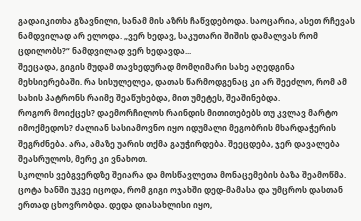გადაიკითხა გზავნილი, სანამ მის აზრს ჩაწვდებოდა. საოცარია, ასეთ რჩევას ნამდვილად არ ელოდა. „ვერ ხედავ, საკუთარი შიშის დამალვას რომ ცდილობს?“ ნამდვილად ვერ ხედავდა...
შეეცადა, გიგის მუდამ თავხედურად მომღიმარი სახე აღედგინა მეხსიერებაში. რა სისულელეა, დათას წარმოდგენაც კი არ შეეძლო, რომ ამ სახის პატრონს რაიმე შეაწუხებდა, მით უმეტეს, შეაშინებდა.
როგორ მოიქცეს? დაემორჩილოს რაინდის მითითებებს თუ კვლავ მარტო იმოქმედოს? ძალიან სასიამოვნო იყო იდუმალი მეგობრის მხარდაჭერის შეგრძნება. არა, ამაზე უარის თქმა გაუჭირდება. შეეცდება, ჯერ დავალება შეასრულოს, მერე კი ვნახოთ.
სკოლის ვებგვერდზე შეიარა და მოსწავლეთა მონაცემების ბაზა შეამოწმა. ცოტა ხანში უკვე იცოდა, რომ გიგი ოჯახში დედ-მამასა და უმცროს დასთან ერთად ცხოვრობდა. დედა დიასახლისი იყო,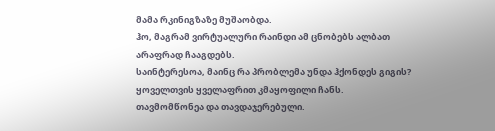მამა რკინიგზაზე მუშაობდა.
ჰო, მაგრამ ვირტუალური რაინდი ამ ცნობებს ალბათ არაფრად ჩააგდებს.
საინტერესოა, მაინც რა პრობლემა უნდა ჰქონდეს გიგის? ყოველთვის ყველაფრით კმაყოფილი ჩანს. თავმომწონეა და თავდაჯერებული.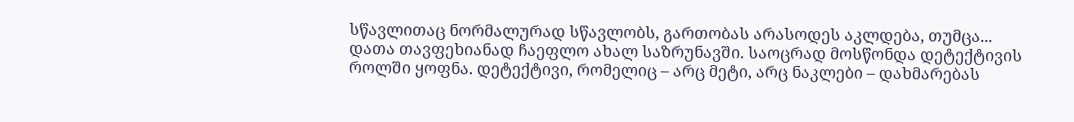სწავლითაც ნორმალურად სწავლობს, გართობას არასოდეს აკლდება, თუმცა...
დათა თავფეხიანად ჩაეფლო ახალ საზრუნავში. საოცრად მოსწონდა დეტექტივის როლში ყოფნა. დეტექტივი, რომელიც – არც მეტი, არც ნაკლები – დახმარებას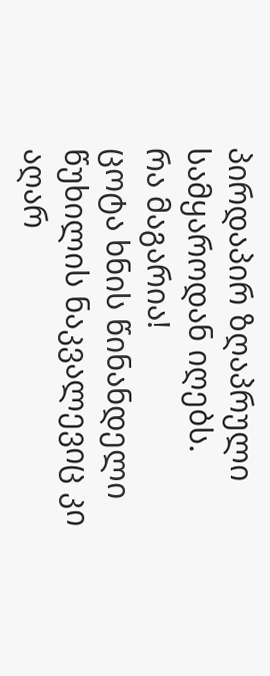პირდაპირ ზღაპრული სამყაროდან იღებს.
რა მაგარია!
ცოტა ხნის წინანდელი წუხილის ნაკვალევიც კი აღარ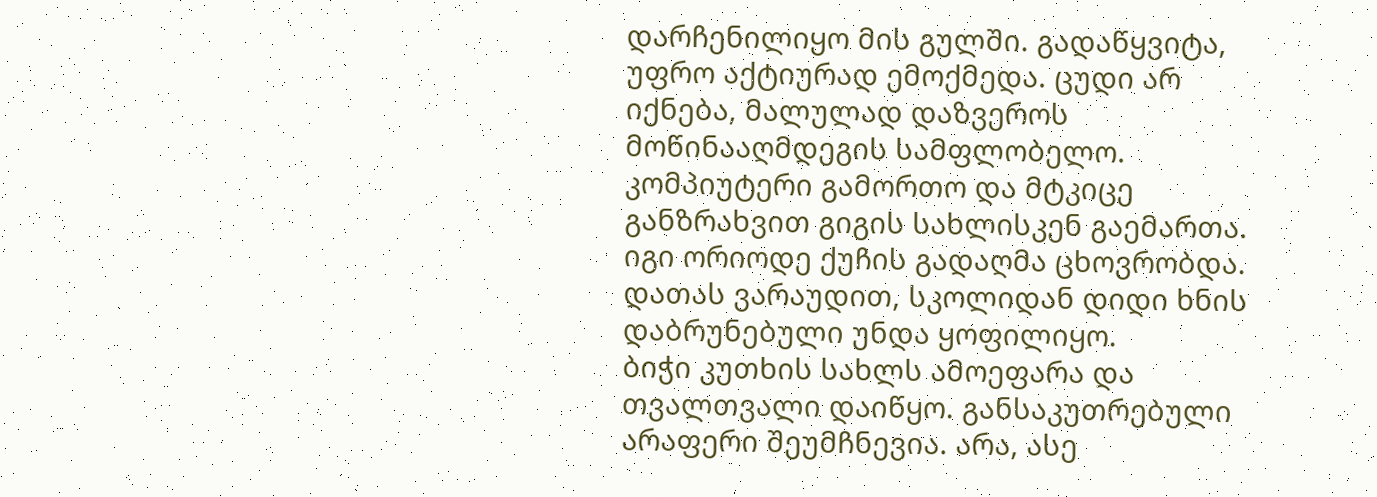დარჩენილიყო მის გულში. გადაწყვიტა, უფრო აქტიურად ემოქმედა. ცუდი არ იქნება, მალულად დაზვეროს მოწინააღმდეგის სამფლობელო.
კომპიუტერი გამორთო და მტკიცე განზრახვით გიგის სახლისკენ გაემართა. იგი ორიოდე ქუჩის გადაღმა ცხოვრობდა. დათას ვარაუდით, სკოლიდან დიდი ხნის დაბრუნებული უნდა ყოფილიყო.
ბიჭი კუთხის სახლს ამოეფარა და თვალთვალი დაიწყო. განსაკუთრებული არაფერი შეუმჩნევია. არა, ასე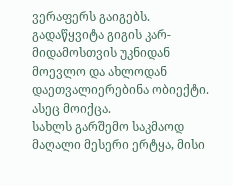ვერაფერს გაიგებს. გადაწყვიტა გიგის კარ-მიდამოსთვის უკნიდან მოევლო და ახლოდან დაეთვალიერებინა ობიექტი. ასეც მოიქცა.
სახლს გარშემო საკმაოდ მაღალი მესერი ერტყა, მისი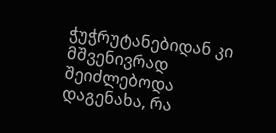ჭუჭრუტანებიდან კი მშვენივრად შეიძლებოდა დაგენახა, რა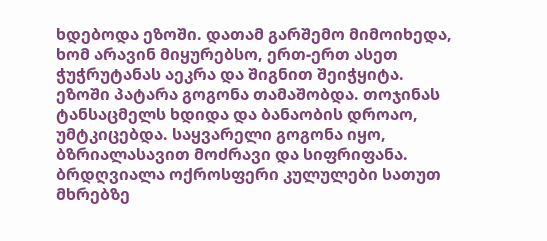ხდებოდა ეზოში. დათამ გარშემო მიმოიხედა, ხომ არავინ მიყურებსო, ერთ-ერთ ასეთ ჭუჭრუტანას აეკრა და შიგნით შეიჭყიტა.
ეზოში პატარა გოგონა თამაშობდა. თოჯინას ტანსაცმელს ხდიდა და ბანაობის დროაო, უმტკიცებდა. საყვარელი გოგონა იყო, ბზრიალასავით მოძრავი და სიფრიფანა. ბრდღვიალა ოქროსფერი კულულები სათუთ მხრებზე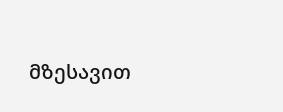მზესავით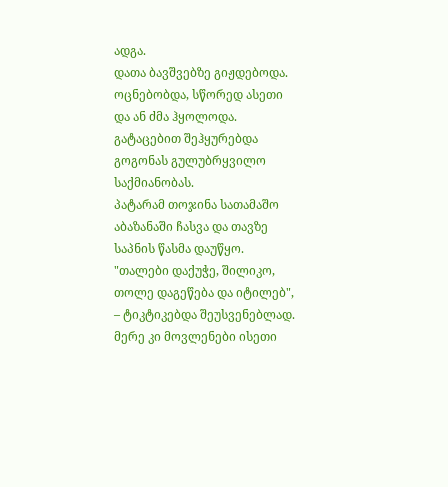ადგა.
დათა ბავშვებზე გიჟდებოდა. ოცნებობდა, სწორედ ასეთი და ან ძმა ჰყოლოდა. გატაცებით შეჰყურებდა გოგონას გულუბრყვილო საქმიანობას.
პატარამ თოჯინა სათამაშო აბაზანაში ჩასვა და თავზე საპნის წასმა დაუწყო. "თალები დაქუჭე, შილიკო, თოლე დაგეწება და იტილებ", – ტიკტიკებდა შეუსვენებლად. მერე კი მოვლენები ისეთი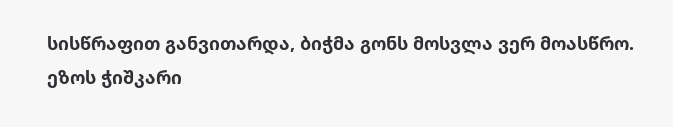სისწრაფით განვითარდა, ბიჭმა გონს მოსვლა ვერ მოასწრო.
ეზოს ჭიშკარი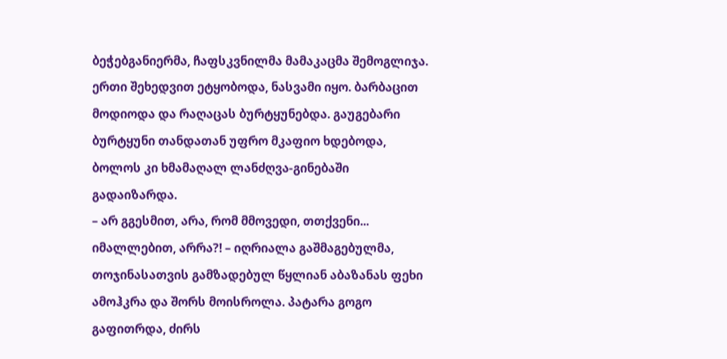ბეჭებგანიერმა, ჩაფსკვნილმა მამაკაცმა შემოგლიჯა. ერთი შეხედვით ეტყობოდა, ნასვამი იყო. ბარბაცით მოდიოდა და რაღაცას ბურტყუნებდა. გაუგებარი ბურტყუნი თანდათან უფრო მკაფიო ხდებოდა, ბოლოს კი ხმამაღალ ლანძღვა-გინებაში გადაიზარდა.
– არ გგესმით, არა, რომ მმოვედი, თთქვენი... იმალლებით, არრა?! – იღრიალა გაშმაგებულმა, თოჯინასათვის გამზადებულ წყლიან აბაზანას ფეხი ამოჰკრა და შორს მოისროლა. პატარა გოგო გაფითრდა, ძირს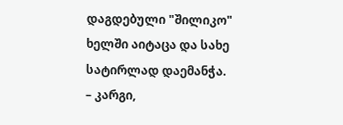დაგდებული "შილიკო" ხელში აიტაცა და სახე სატირლად დაემანჭა.
– კარგი,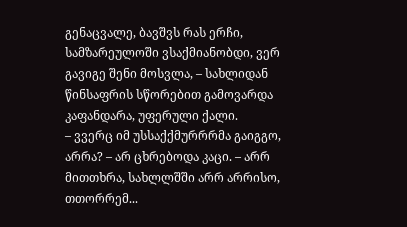გენაცვალე, ბავშვს რას ერჩი, სამზარეულოში ვსაქმიანობდი, ვერ გავიგე შენი მოსვლა, – სახლიდან წინსაფრის სწორებით გამოვარდა კაფანდარა, უფერული ქალი.
– ვვერც იმ უსსაქქმურრრმა გაიგგო, არრა? – არ ცხრებოდა კაცი. – არრ მითთხრა, სახლლშში არრ არრისო, თთორრემ...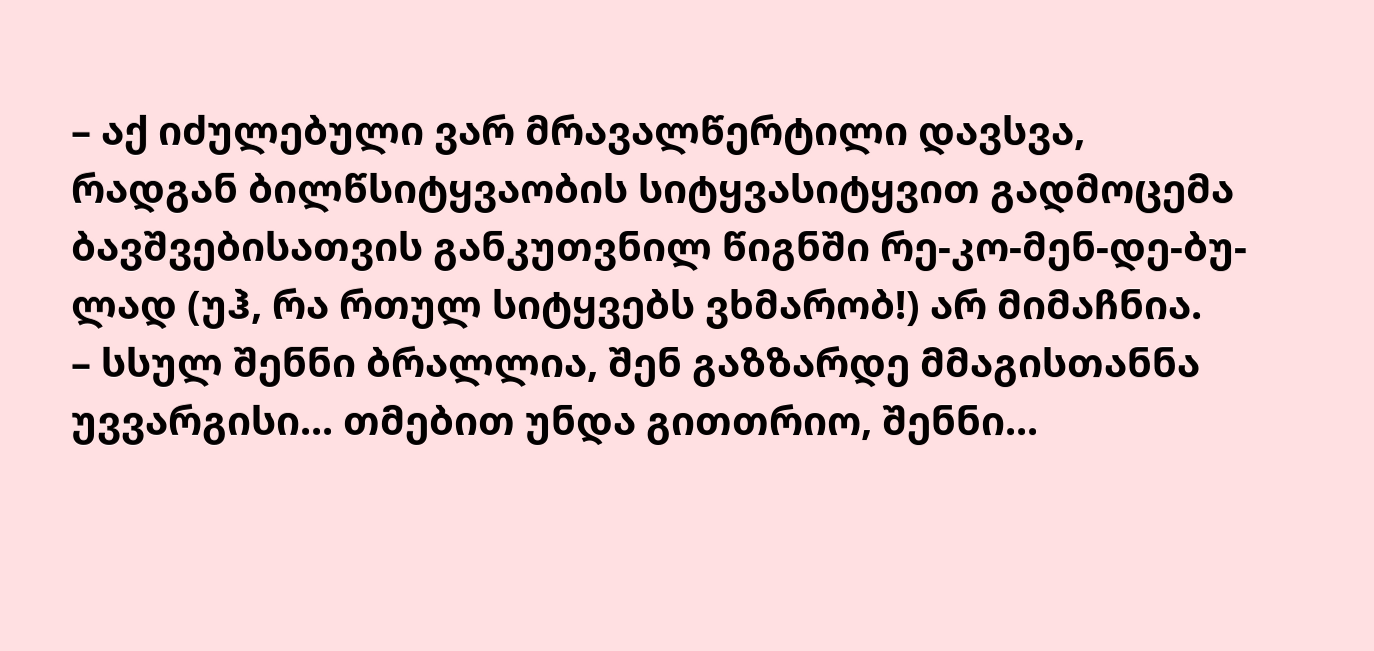– აქ იძულებული ვარ მრავალწერტილი დავსვა, რადგან ბილწსიტყვაობის სიტყვასიტყვით გადმოცემა ბავშვებისათვის განკუთვნილ წიგნში რე-კო-მენ-დე-ბუ-ლად (უჰ, რა რთულ სიტყვებს ვხმარობ!) არ მიმაჩნია.
– სსულ შენნი ბრალლია, შენ გაზზარდე მმაგისთანნა უვვარგისი... თმებით უნდა გითთრიო, შენნი...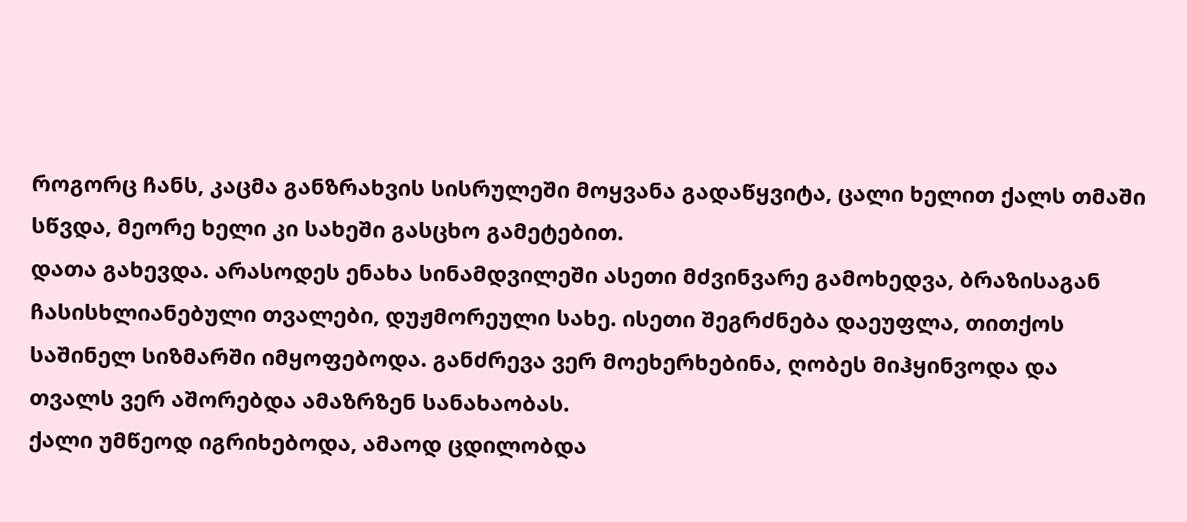როგორც ჩანს, კაცმა განზრახვის სისრულეში მოყვანა გადაწყვიტა, ცალი ხელით ქალს თმაში სწვდა, მეორე ხელი კი სახეში გასცხო გამეტებით.
დათა გახევდა. არასოდეს ენახა სინამდვილეში ასეთი მძვინვარე გამოხედვა, ბრაზისაგან ჩასისხლიანებული თვალები, დუჟმორეული სახე. ისეთი შეგრძნება დაეუფლა, თითქოს საშინელ სიზმარში იმყოფებოდა. განძრევა ვერ მოეხერხებინა, ღობეს მიჰყინვოდა და თვალს ვერ აშორებდა ამაზრზენ სანახაობას.
ქალი უმწეოდ იგრიხებოდა, ამაოდ ცდილობდა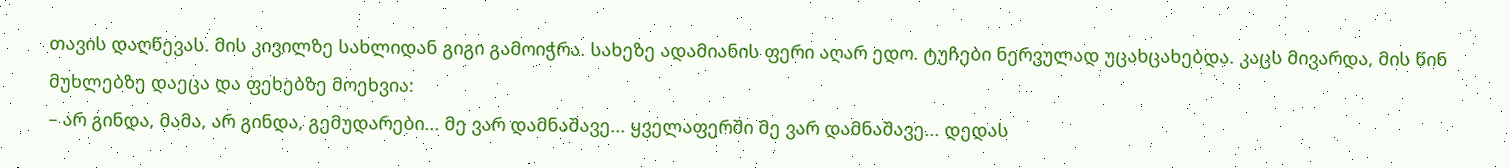თავის დაღწევას. მის კივილზე სახლიდან გიგი გამოიჭრა. სახეზე ადამიანის ფერი აღარ ედო. ტუჩები ნერვულად უცახცახებდა. კაცს მივარდა, მის წინ მუხლებზე დაეცა და ფეხებზე მოეხვია:
– არ გინდა, მამა, არ გინდა, გემუდარები... მე ვარ დამნაშავე... ყველაფერში მე ვარ დამნაშავე... დედას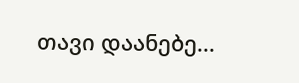თავი დაანებე...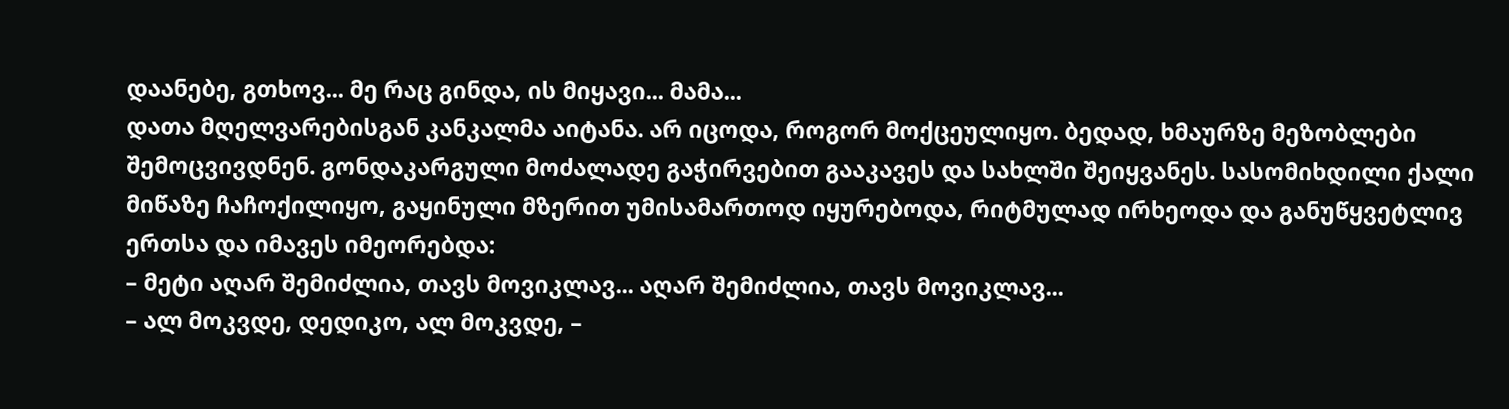დაანებე, გთხოვ... მე რაც გინდა, ის მიყავი... მამა...
დათა მღელვარებისგან კანკალმა აიტანა. არ იცოდა, როგორ მოქცეულიყო. ბედად, ხმაურზე მეზობლები შემოცვივდნენ. გონდაკარგული მოძალადე გაჭირვებით გააკავეს და სახლში შეიყვანეს. სასომიხდილი ქალი მიწაზე ჩაჩოქილიყო, გაყინული მზერით უმისამართოდ იყურებოდა, რიტმულად ირხეოდა და განუწყვეტლივ ერთსა და იმავეს იმეორებდა:
– მეტი აღარ შემიძლია, თავს მოვიკლავ... აღარ შემიძლია, თავს მოვიკლავ...
– ალ მოკვდე, დედიკო, ალ მოკვდე, –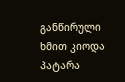განწირული ხმით კიოდა პატარა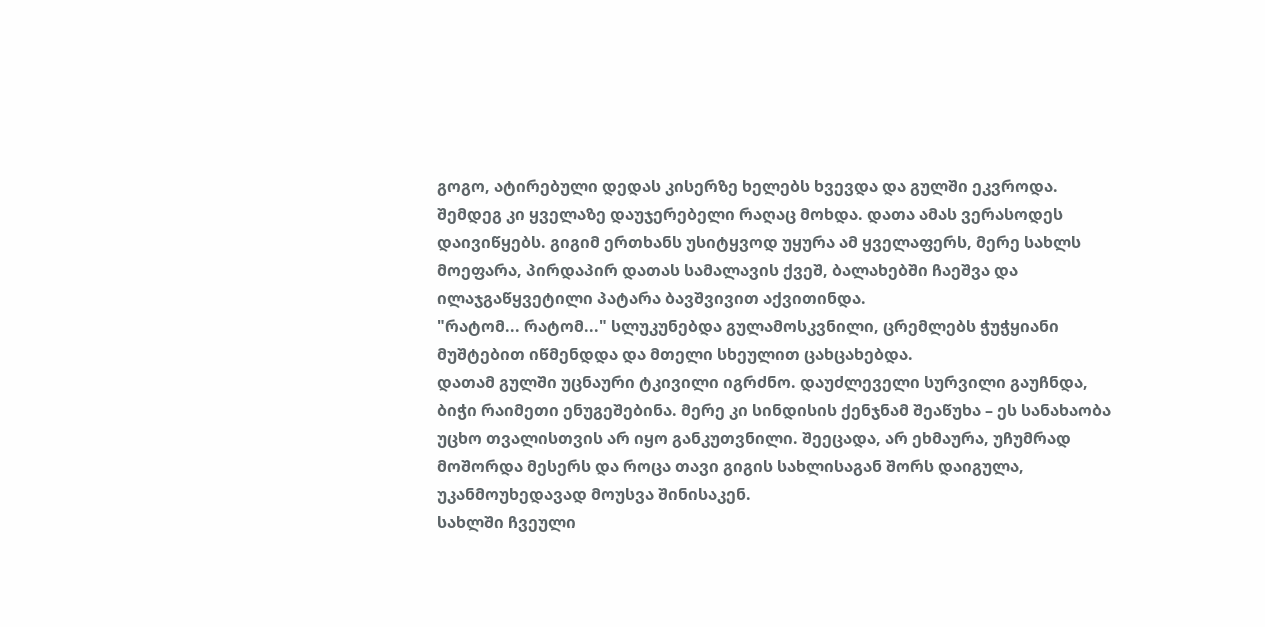გოგო, ატირებული დედას კისერზე ხელებს ხვევდა და გულში ეკვროდა.
შემდეგ კი ყველაზე დაუჯერებელი რაღაც მოხდა. დათა ამას ვერასოდეს დაივიწყებს. გიგიმ ერთხანს უსიტყვოდ უყურა ამ ყველაფერს, მერე სახლს მოეფარა, პირდაპირ დათას სამალავის ქვეშ, ბალახებში ჩაეშვა და ილაჯგაწყვეტილი პატარა ბავშვივით აქვითინდა.
"რატომ... რატომ..." სლუკუნებდა გულამოსკვნილი, ცრემლებს ჭუჭყიანი მუშტებით იწმენდდა და მთელი სხეულით ცახცახებდა.
დათამ გულში უცნაური ტკივილი იგრძნო. დაუძლეველი სურვილი გაუჩნდა, ბიჭი რაიმეთი ენუგეშებინა. მერე კი სინდისის ქენჯნამ შეაწუხა – ეს სანახაობა უცხო თვალისთვის არ იყო განკუთვნილი. შეეცადა, არ ეხმაურა, უჩუმრად მოშორდა მესერს და როცა თავი გიგის სახლისაგან შორს დაიგულა, უკანმოუხედავად მოუსვა შინისაკენ.
სახლში ჩვეული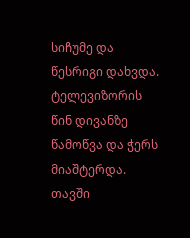სიჩუმე და წესრიგი დახვდა. ტელევიზორის წინ დივანზე წამოწვა და ჭერს მიაშტერდა.
თავში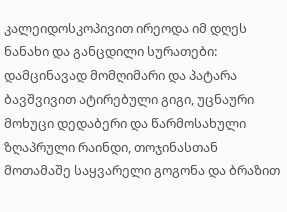კალეიდოსკოპივით ირეოდა იმ დღეს ნანახი და განცდილი სურათები: დამცინავად მომღიმარი და პატარა ბავშვივით ატირებული გიგი, უცნაური მოხუცი დედაბერი და წარმოსახული ზღაპრული რაინდი, თოჯინასთან მოთამაშე საყვარელი გოგონა და ბრაზით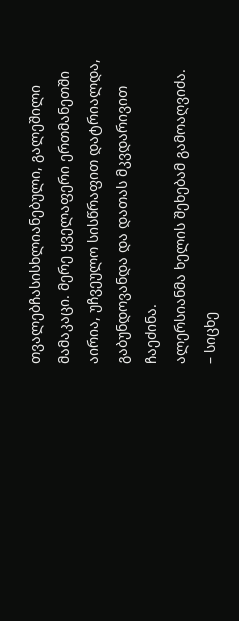თვალებჩასისხლიანებული, გალეშილი მამაკაცი. მერე ყველაფერი ერთმანეთში აირია, უჩვეულო სისწრაფით დატრიალდა, გაბუნდოვანდა და დათას მკვდარივით ჩაეძინა.
ალერსიანმა ხელის შეხებამ გამოაღვიძა.
– სიცხე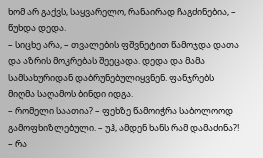ხომ არ გაქვს, საყვარელო, რანაირად ჩაგძინებია, – წუხდა დედა.
– სიცხე არა, – თვალების ფშვნეტით წამოჯდა დათა და აზრის მოკრებას შეეცადა. დედა და მამა სამსახურიდან დაბრუნებულიყვნენ. ფანჯრებს მიღმა საღამოს ბინდი იდგა.
– რომელი საათია? – ფეხზე წამოიჭრა საბოლოოდ გამოფხიზლებული. – უჰ, ამდენ ხანს რამ დამაძინა?!
– რა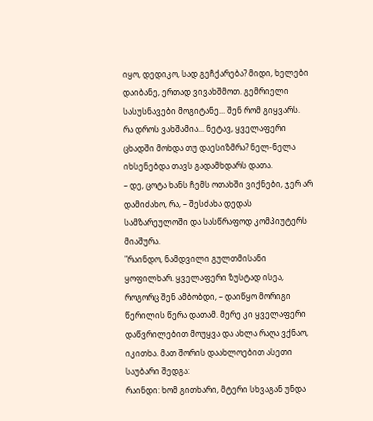იყო, დედიკო, სად გეჩქარება? მიდი, ხელები დაიბანე, ერთად ვივახშმოთ. გემრიელი სასუსნავები მოგიტანე... შენ რომ გიყვარს.
რა დროს ვახშამია... ნეტავ, ყველაფერი ცხადში მოხდა თუ დაესიზმრა? ნელ-ნელა იხსენებდა თავს გადამხდარს დათა.
– დე, ცოტა ხანს ჩემს ოთახში ვიქნები, ჯერ არ დამიძახო, რა, – შესძახა დედას სამზარეულოში და სასწრაფოდ კომპიუტერს მიაშურა.
"რაინდო, ნამდვილი გულთმისანი ყოფილხარ. ყველაფერი ზუსტად ისეა, როგორც შენ ამბობდი, – დაიწყო მორიგი წერილის წერა დათამ. მერე კი ყველაფერი დაწვრილებით მოუყვა და ახლა რაღა ვქნაო, იკითხა. მათ შორის დაახლოებით ასეთი საუბარი შედგა:
რაინდი: ხომ გითხარი, მტერი სხვაგან უნდა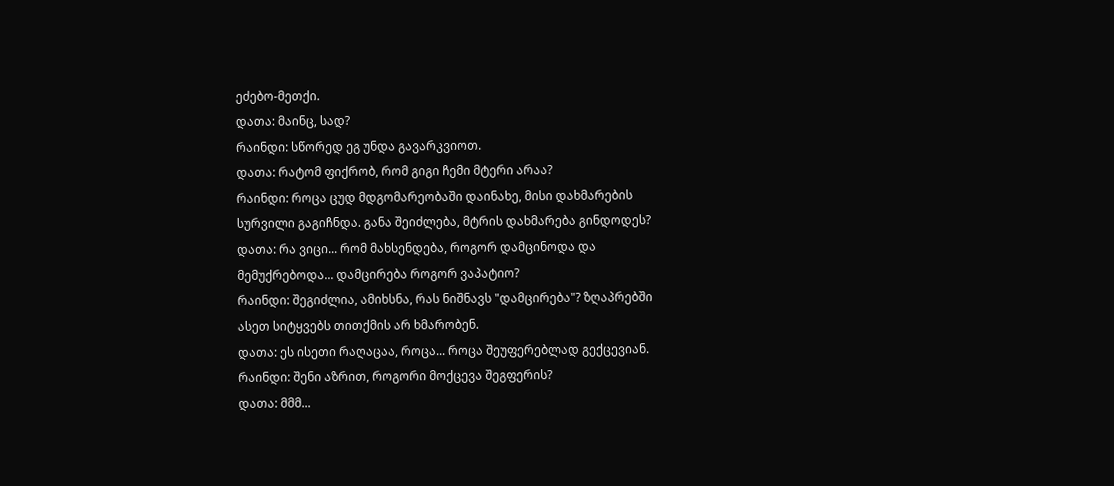ეძებო-მეთქი.
დათა: მაინც, სად?
რაინდი: სწორედ ეგ უნდა გავარკვიოთ.
დათა: რატომ ფიქრობ, რომ გიგი ჩემი მტერი არაა?
რაინდი: როცა ცუდ მდგომარეობაში დაინახე, მისი დახმარების სურვილი გაგიჩნდა. განა შეიძლება, მტრის დახმარება გინდოდეს?
დათა: რა ვიცი... რომ მახსენდება, როგორ დამცინოდა და მემუქრებოდა... დამცირება როგორ ვაპატიო?
რაინდი: შეგიძლია, ამიხსნა, რას ნიშნავს "დამცირება"? ზღაპრებში ასეთ სიტყვებს თითქმის არ ხმარობენ.
დათა: ეს ისეთი რაღაცაა, როცა... როცა შეუფერებლად გექცევიან.
რაინდი: შენი აზრით, როგორი მოქცევა შეგფერის?
დათა: მმმ...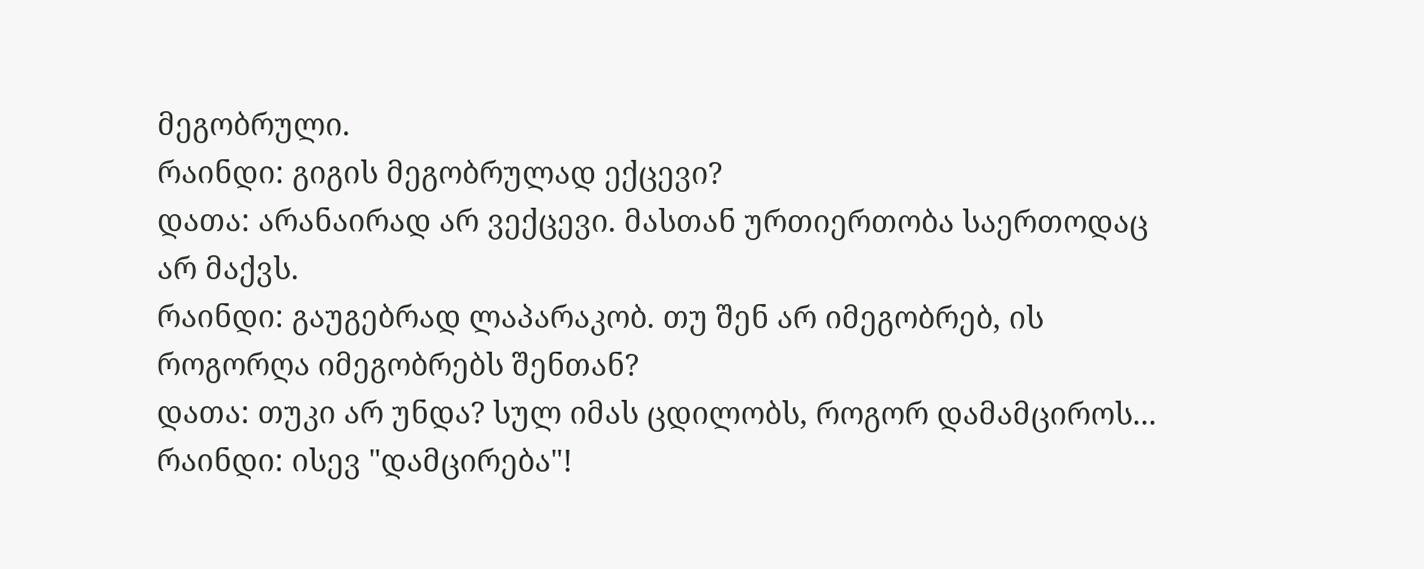მეგობრული.
რაინდი: გიგის მეგობრულად ექცევი?
დათა: არანაირად არ ვექცევი. მასთან ურთიერთობა საერთოდაც არ მაქვს.
რაინდი: გაუგებრად ლაპარაკობ. თუ შენ არ იმეგობრებ, ის როგორღა იმეგობრებს შენთან?
დათა: თუკი არ უნდა? სულ იმას ცდილობს, როგორ დამამციროს...
რაინდი: ისევ "დამცირება"!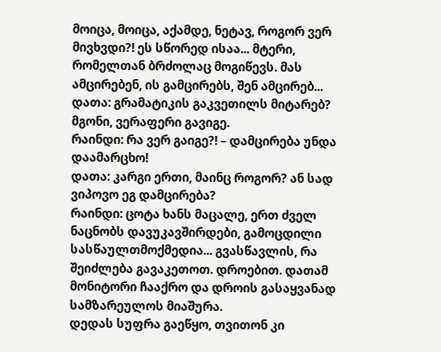მოიცა, მოიცა, აქამდე, ნეტავ, როგორ ვერ მივხვდი?! ეს სწორედ ისაა... მტერი, რომელთან ბრძოლაც მოგიწევს. მას ამცირებენ, ის გამცირებს, შენ ამცირებ...
დათა: გრამატიკის გაკვეთილს მიტარებ? მგონი, ვერაფერი გავიგე.
რაინდი: რა ვერ გაიგე?! – დამცირება უნდა დაამარცხო!
დათა: კარგი ერთი, მაინც როგორ? ან სად ვიპოვო ეგ დამცირება?
რაინდი: ცოტა ხანს მაცალე, ერთ ძველ ნაცნობს დავუკავშირდები, გამოცდილი სასწაულთმოქმედია... გვასწავლის, რა შეიძლება გავაკეთოთ. დროებით. დათამ მონიტორი ჩააქრო და დროის გასაყვანად სამზარეულოს მიაშურა.
დედას სუფრა გაეწყო, თვითონ კი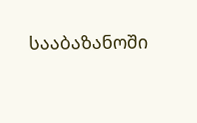სააბაზანოში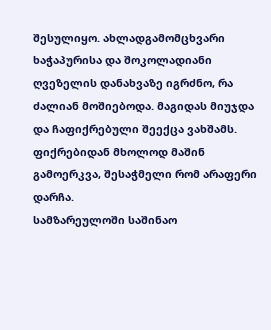შესულიყო. ახლადგამომცხვარი ხაჭაპურისა და შოკოლადიანი ღვეზელის დანახვაზე იგრძნო, რა ძალიან მოშიებოდა. მაგიდას მიუჯდა და ჩაფიქრებული შეექცა ვახშამს. ფიქრებიდან მხოლოდ მაშინ გამოერკვა, შესაჭმელი რომ არაფერი დარჩა.
სამზარეულოში საშინაო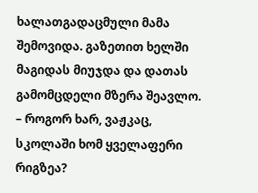ხალათგადაცმული მამა შემოვიდა. გაზეთით ხელში მაგიდას მიუჯდა და დათას გამომცდელი მზერა შეავლო.
– როგორ ხარ, ვაჟკაც, სკოლაში ხომ ყველაფერი რიგზეა?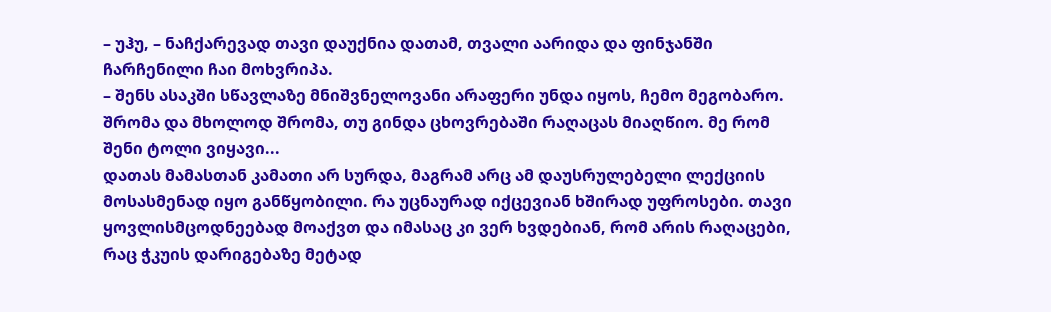– უჰუ, – ნაჩქარევად თავი დაუქნია დათამ, თვალი აარიდა და ფინჯანში ჩარჩენილი ჩაი მოხვრიპა.
– შენს ასაკში სწავლაზე მნიშვნელოვანი არაფერი უნდა იყოს, ჩემო მეგობარო. შრომა და მხოლოდ შრომა, თუ გინდა ცხოვრებაში რაღაცას მიაღწიო. მე რომ შენი ტოლი ვიყავი...
დათას მამასთან კამათი არ სურდა, მაგრამ არც ამ დაუსრულებელი ლექციის მოსასმენად იყო განწყობილი. რა უცნაურად იქცევიან ხშირად უფროსები. თავი ყოვლისმცოდნეებად მოაქვთ და იმასაც კი ვერ ხვდებიან, რომ არის რაღაცები, რაც ჭკუის დარიგებაზე მეტად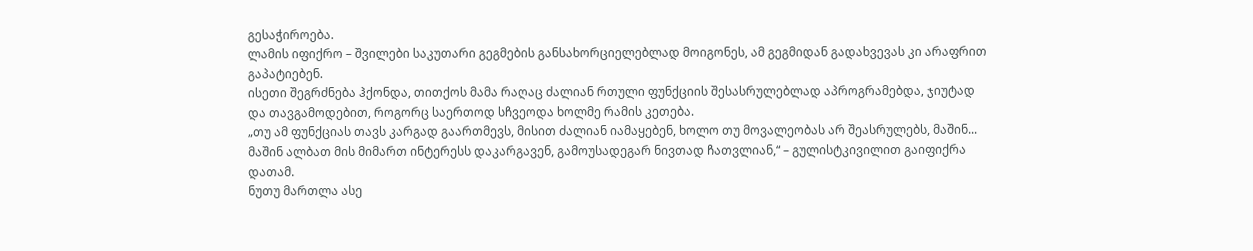გესაჭიროება.
ლამის იფიქრო – შვილები საკუთარი გეგმების განსახორციელებლად მოიგონეს, ამ გეგმიდან გადახვევას კი არაფრით გაპატიებენ.
ისეთი შეგრძნება ჰქონდა, თითქოს მამა რაღაც ძალიან რთული ფუნქციის შესასრულებლად აპროგრამებდა, ჯიუტად და თავგამოდებით, როგორც საერთოდ სჩვეოდა ხოლმე რამის კეთება.
„თუ ამ ფუნქციას თავს კარგად გაართმევს, მისით ძალიან იამაყებენ, ხოლო თუ მოვალეობას არ შეასრულებს, მაშინ... მაშინ ალბათ მის მიმართ ინტერესს დაკარგავენ, გამოუსადეგარ ნივთად ჩათვლიან,“ – გულისტკივილით გაიფიქრა დათამ.
ნუთუ მართლა ასე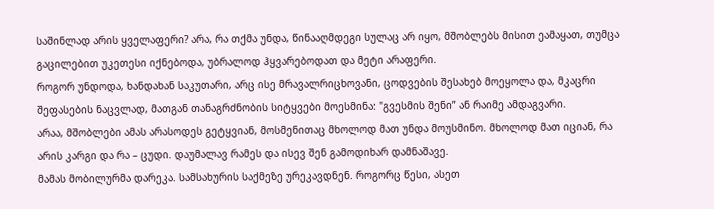საშინლად არის ყველაფერი? არა, რა თქმა უნდა, წინააღმდეგი სულაც არ იყო, მშობლებს მისით ეამაყათ, თუმცა გაცილებით უკეთესი იქნებოდა, უბრალოდ ჰყვარებოდათ და მეტი არაფერი.
როგორ უნდოდა, ხანდახან საკუთარი, არც ისე მრავალრიცხოვანი, ცოდვების შესახებ მოეყოლა და, მკაცრი შეფასების ნაცვლად, მათგან თანაგრძნობის სიტყვები მოესმინა: "გვესმის შენი” ან რაიმე ამდაგვარი.
არაა, მშობლები ამას არასოდეს გეტყვიან, მოსმენითაც მხოლოდ მათ უნდა მოუსმინო. მხოლოდ მათ იციან, რა არის კარგი და რა – ცუდი. დაუმალავ რამეს და ისევ შენ გამოდიხარ დამნაშავე.
მამას მობილურმა დარეკა. სამსახურის საქმეზე ურეკავდნენ. როგორც წესი, ასეთ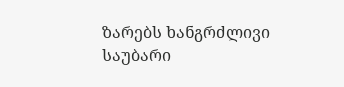ზარებს ხანგრძლივი საუბარი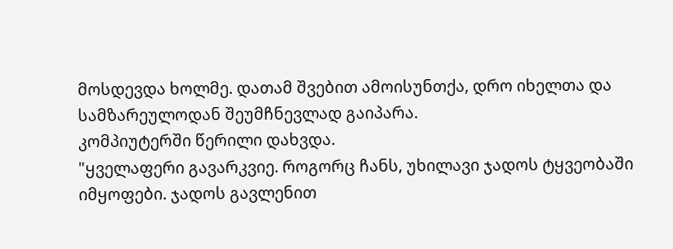მოსდევდა ხოლმე. დათამ შვებით ამოისუნთქა, დრო იხელთა და სამზარეულოდან შეუმჩნევლად გაიპარა.
კომპიუტერში წერილი დახვდა.
"ყველაფერი გავარკვიე. როგორც ჩანს, უხილავი ჯადოს ტყვეობაში იმყოფები. ჯადოს გავლენით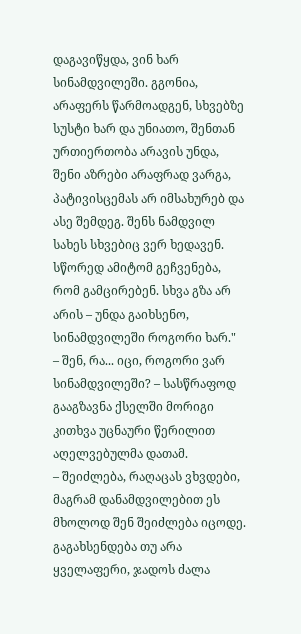დაგავიწყდა, ვინ ხარ სინამდვილეში. გგონია, არაფერს წარმოადგენ, სხვებზე სუსტი ხარ და უნიათო, შენთან ურთიერთობა არავის უნდა, შენი აზრები არაფრად ვარგა, პატივისცემას არ იმსახურებ და ასე შემდეგ. შენს ნამდვილ სახეს სხვებიც ვერ ხედავენ. სწორედ ამიტომ გეჩვენება, რომ გამცირებენ. სხვა გზა არ არის – უნდა გაიხსენო, სინამდვილეში როგორი ხარ."
– შენ, რა... იცი, როგორი ვარ სინამდვილეში? – სასწრაფოდ გააგზავნა ქსელში მორიგი კითხვა უცნაური წერილით აღელვებულმა დათამ.
– შეიძლება, რაღაცას ვხვდები, მაგრამ დანამდვილებით ეს მხოლოდ შენ შეიძლება იცოდე. გაგახსენდება თუ არა ყველაფერი, ჯადოს ძალა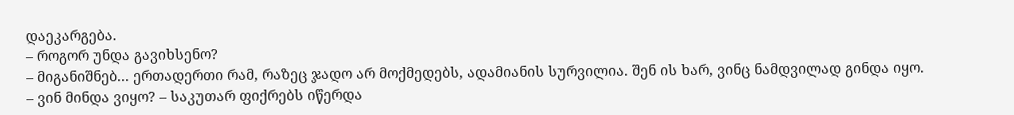დაეკარგება.
– როგორ უნდა გავიხსენო?
– მიგანიშნებ... ერთადერთი რამ, რაზეც ჯადო არ მოქმედებს, ადამიანის სურვილია. შენ ის ხარ, ვინც ნამდვილად გინდა იყო.
– ვინ მინდა ვიყო? – საკუთარ ფიქრებს იწერდა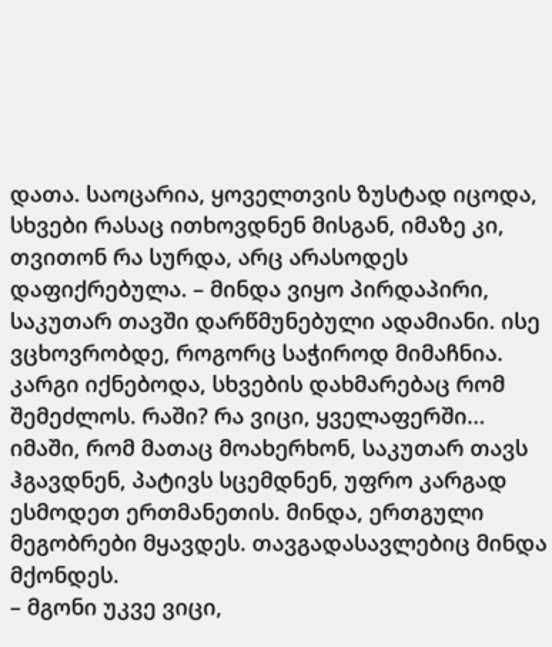დათა. საოცარია, ყოველთვის ზუსტად იცოდა, სხვები რასაც ითხოვდნენ მისგან, იმაზე კი, თვითონ რა სურდა, არც არასოდეს დაფიქრებულა. – მინდა ვიყო პირდაპირი, საკუთარ თავში დარწმუნებული ადამიანი. ისე ვცხოვრობდე, როგორც საჭიროდ მიმაჩნია. კარგი იქნებოდა, სხვების დახმარებაც რომ შემეძლოს. რაში? რა ვიცი, ყველაფერში... იმაში, რომ მათაც მოახერხონ, საკუთარ თავს ჰგავდნენ, პატივს სცემდნენ, უფრო კარგად ესმოდეთ ერთმანეთის. მინდა, ერთგული მეგობრები მყავდეს. თავგადასავლებიც მინდა მქონდეს.
– მგონი უკვე ვიცი,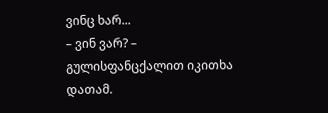ვინც ხარ...
– ვინ ვარ? – გულისფანცქალით იკითხა დათამ.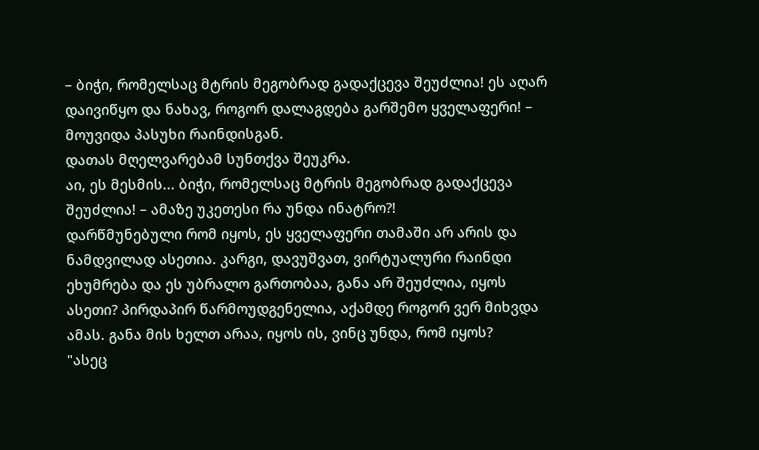– ბიჭი, რომელსაც მტრის მეგობრად გადაქცევა შეუძლია! ეს აღარ დაივიწყო და ნახავ, როგორ დალაგდება გარშემო ყველაფერი! – მოუვიდა პასუხი რაინდისგან.
დათას მღელვარებამ სუნთქვა შეუკრა.
აი, ეს მესმის... ბიჭი, რომელსაც მტრის მეგობრად გადაქცევა შეუძლია! – ამაზე უკეთესი რა უნდა ინატრო?!
დარწმუნებული რომ იყოს, ეს ყველაფერი თამაში არ არის და ნამდვილად ასეთია. კარგი, დავუშვათ, ვირტუალური რაინდი ეხუმრება და ეს უბრალო გართობაა, განა არ შეუძლია, იყოს ასეთი? პირდაპირ წარმოუდგენელია, აქამდე როგორ ვერ მიხვდა ამას. განა მის ხელთ არაა, იყოს ის, ვინც უნდა, რომ იყოს?
"ასეც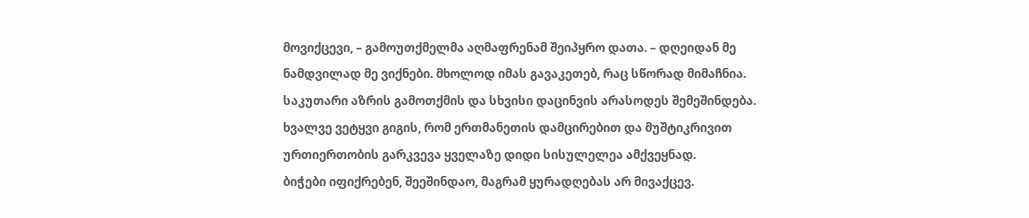მოვიქცევი, – გამოუთქმელმა აღმაფრენამ შეიპყრო დათა. – დღეიდან მე ნამდვილად მე ვიქნები. მხოლოდ იმას გავაკეთებ, რაც სწორად მიმაჩნია. საკუთარი აზრის გამოთქმის და სხვისი დაცინვის არასოდეს შემეშინდება. ხვალვე ვეტყვი გიგის, რომ ერთმანეთის დამცირებით და მუშტიკრივით ურთიერთობის გარკვევა ყველაზე დიდი სისულელეა ამქვეყნად.
ბიჭები იფიქრებენ, შეეშინდაო, მაგრამ ყურადღებას არ მივაქცევ.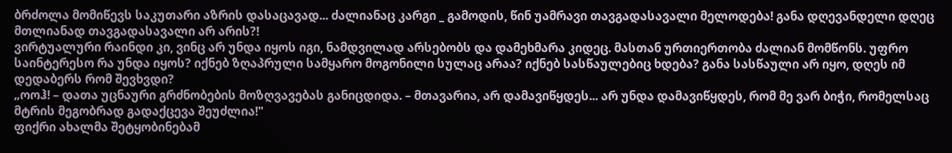ბრძოლა მომიწევს საკუთარი აზრის დასაცავად... ძალიანაც კარგი _ გამოდის, წინ უამრავი თავგადასავალი მელოდება! განა დღევანდელი დღეც მთლიანად თავგადასავალი არ არის?!
ვირტუალური რაინდი კი, ვინც არ უნდა იყოს იგი, ნამდვილად არსებობს და დამეხმარა კიდეც. მასთან ურთიერთობა ძალიან მომწონს. უფრო საინტერესო რა უნდა იყოს? იქნებ ზღაპრული სამყარო მოგონილი სულაც არაა? იქნებ სასწაულებიც ხდება? განა სასწაული არ იყო, დღეს იმ დედაბერს რომ შევხვდი?
„ოოჰ! – დათა უცნაური გრძნობების მოზღვავებას განიცდიდა. – მთავარია, არ დამავიწყდეს... არ უნდა დამავიწყდეს, რომ მე ვარ ბიჭი, რომელსაც მტრის მეგობრად გადაქცევა შეუძლია!"
ფიქრი ახალმა შეტყობინებამ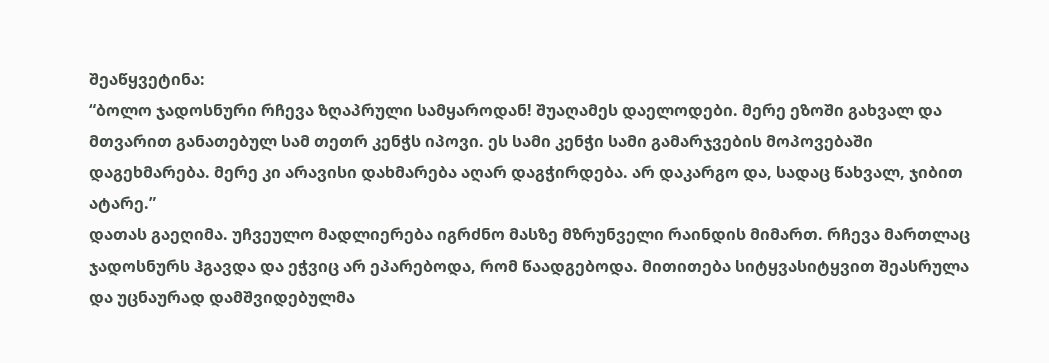შეაწყვეტინა:
“ბოლო ჯადოსნური რჩევა ზღაპრული სამყაროდან! შუაღამეს დაელოდები. მერე ეზოში გახვალ და მთვარით განათებულ სამ თეთრ კენჭს იპოვი. ეს სამი კენჭი სამი გამარჯვების მოპოვებაში დაგეხმარება. მერე კი არავისი დახმარება აღარ დაგჭირდება. არ დაკარგო და, სადაც წახვალ, ჯიბით ატარე.”
დათას გაეღიმა. უჩვეულო მადლიერება იგრძნო მასზე მზრუნველი რაინდის მიმართ. რჩევა მართლაც ჯადოსნურს ჰგავდა და ეჭვიც არ ეპარებოდა, რომ წაადგებოდა. მითითება სიტყვასიტყვით შეასრულა და უცნაურად დამშვიდებულმა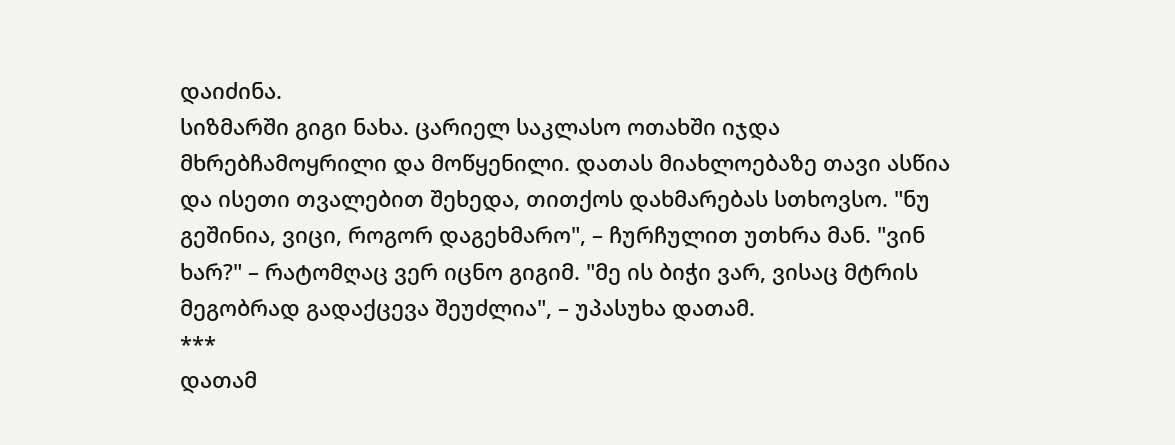დაიძინა.
სიზმარში გიგი ნახა. ცარიელ საკლასო ოთახში იჯდა მხრებჩამოყრილი და მოწყენილი. დათას მიახლოებაზე თავი ასწია და ისეთი თვალებით შეხედა, თითქოს დახმარებას სთხოვსო. "ნუ გეშინია, ვიცი, როგორ დაგეხმარო", – ჩურჩულით უთხრა მან. "ვინ ხარ?" – რატომღაც ვერ იცნო გიგიმ. "მე ის ბიჭი ვარ, ვისაც მტრის მეგობრად გადაქცევა შეუძლია", – უპასუხა დათამ.
***
დათამ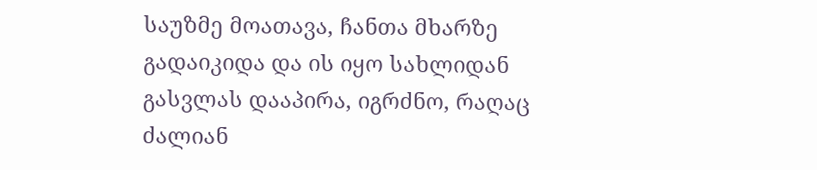საუზმე მოათავა, ჩანთა მხარზე გადაიკიდა და ის იყო სახლიდან გასვლას დააპირა, იგრძნო, რაღაც ძალიან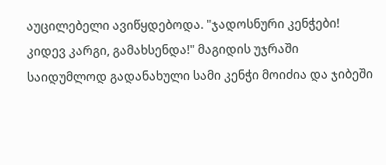აუცილებელი ავიწყდებოდა. "ჯადოსნური კენჭები! კიდევ კარგი, გამახსენდა!" მაგიდის უჯრაში საიდუმლოდ გადანახული სამი კენჭი მოიძია და ჯიბეში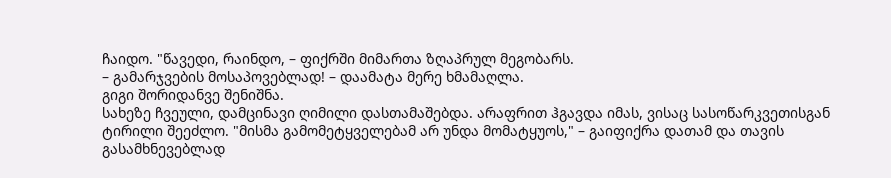ჩაიდო. "წავედი, რაინდო, – ფიქრში მიმართა ზღაპრულ მეგობარს.
– გამარჯვების მოსაპოვებლად! – დაამატა მერე ხმამაღლა.
გიგი შორიდანვე შენიშნა.
სახეზე ჩვეული, დამცინავი ღიმილი დასთამაშებდა. არაფრით ჰგავდა იმას, ვისაც სასოწარკვეთისგან ტირილი შეეძლო. "მისმა გამომეტყველებამ არ უნდა მომატყუოს," – გაიფიქრა დათამ და თავის გასამხნევებლად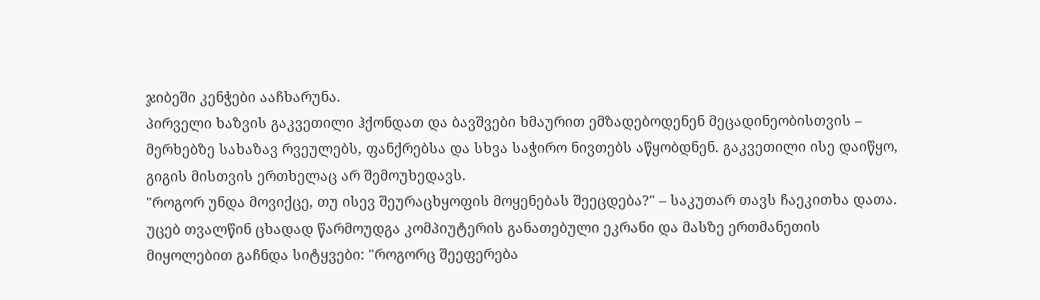ჯიბეში კენჭები ააჩხარუნა.
პირველი ხაზვის გაკვეთილი ჰქონდათ და ბავშვები ხმაურით ემზადებოდენენ მეცადინეობისთვის – მერხებზე სახაზავ რვეულებს, ფანქრებსა და სხვა საჭირო ნივთებს აწყობდნენ. გაკვეთილი ისე დაიწყო, გიგის მისთვის ერთხელაც არ შემოუხედავს.
"როგორ უნდა მოვიქცე, თუ ისევ შეურაცხყოფის მოყენებას შეეცდება?" – საკუთარ თავს ჩაეკითხა დათა. უცებ თვალწინ ცხადად წარმოუდგა კომპიუტერის განათებული ეკრანი და მასზე ერთმანეთის მიყოლებით გაჩნდა სიტყვები: "როგორც შეეფერება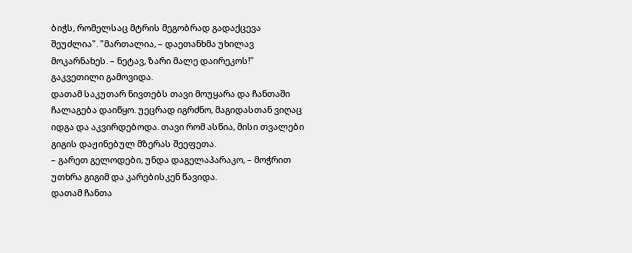ბიჭს, რომელსაც მტრის მეგობრად გადაქცევა შეუძლია". "მართალია, – დაეთანხმა უხილავ მოკარნახეს. – ნეტავ, ზარი მალე დაირეკოს!"
გაკვეთილი გამოვიდა.
დათამ საკუთარ ნივთებს თავი მოუყარა და ჩანთაში ჩალაგება დაიწყო. უეცრად იგრძნო, მაგიდასთან ვიღაც იდგა და აკვირდებოდა. თავი რომ ასწია, მისი თვალები გიგის დაჟინებულ მზერას შეეფეთა.
– გარეთ გელოდები, უნდა დაგელაპარაკო, – მოჭრით უთხრა გიგიმ და კარებისკენ წავიდა.
დათამ ჩანთა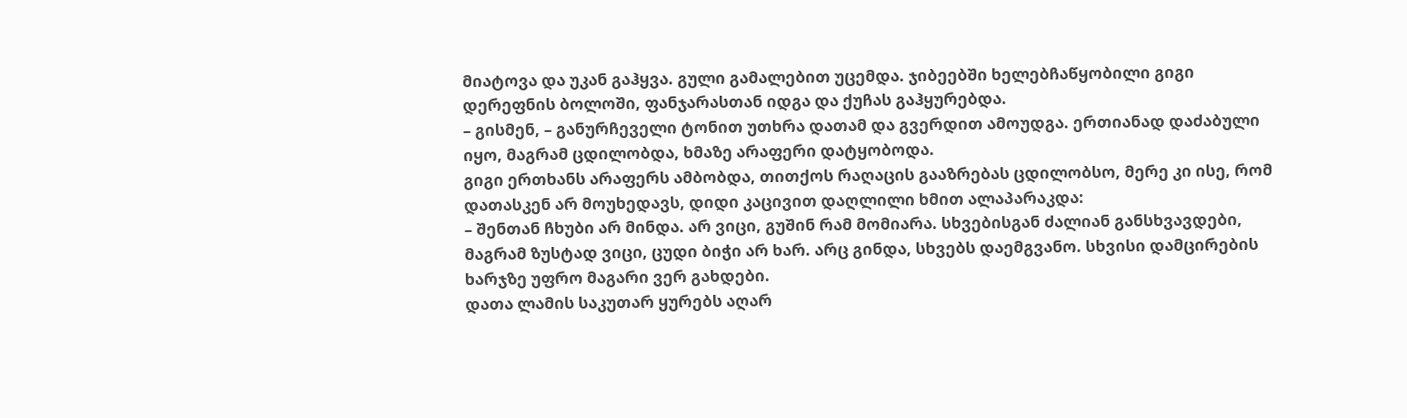მიატოვა და უკან გაჰყვა. გული გამალებით უცემდა. ჯიბეებში ხელებჩაწყობილი გიგი დერეფნის ბოლოში, ფანჯარასთან იდგა და ქუჩას გაჰყურებდა.
– გისმენ, – განურჩეველი ტონით უთხრა დათამ და გვერდით ამოუდგა. ერთიანად დაძაბული იყო, მაგრამ ცდილობდა, ხმაზე არაფერი დატყობოდა.
გიგი ერთხანს არაფერს ამბობდა, თითქოს რაღაცის გააზრებას ცდილობსო, მერე კი ისე, რომ დათასკენ არ მოუხედავს, დიდი კაცივით დაღლილი ხმით ალაპარაკდა:
– შენთან ჩხუბი არ მინდა. არ ვიცი, გუშინ რამ მომიარა. სხვებისგან ძალიან განსხვავდები, მაგრამ ზუსტად ვიცი, ცუდი ბიჭი არ ხარ. არც გინდა, სხვებს დაემგვანო. სხვისი დამცირების ხარჯზე უფრო მაგარი ვერ გახდები.
დათა ლამის საკუთარ ყურებს აღარ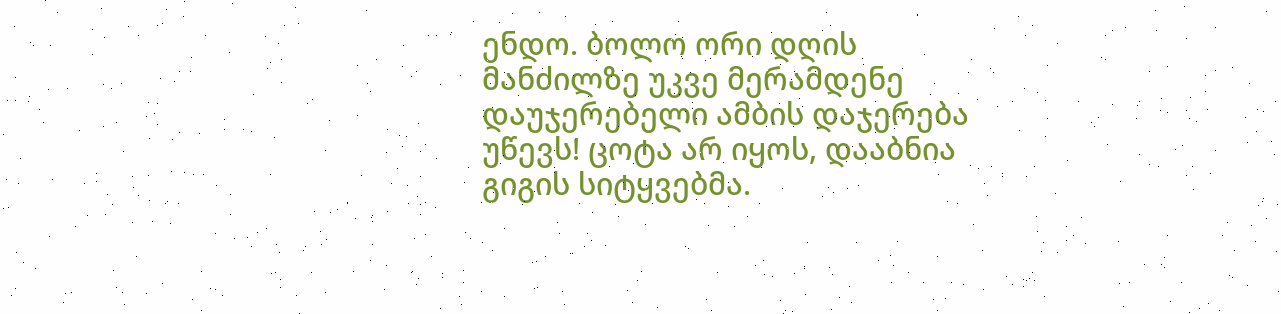ენდო. ბოლო ორი დღის მანძილზე უკვე მერამდენე დაუჯერებელი ამბის დაჯერება უწევს! ცოტა არ იყოს, დააბნია გიგის სიტყვებმა.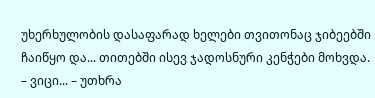უხერხულობის დასაფარად ხელები თვითონაც ჯიბეებში ჩაიწყო და... თითებში ისევ ჯადოსნური კენჭები მოხვდა.
– ვიცი... – უთხრა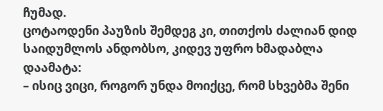ჩუმად.
ცოტაოდენი პაუზის შემდეგ კი, თითქოს ძალიან დიდ საიდუმლოს ანდობსო, კიდევ უფრო ხმადაბლა დაამატა:
– ისიც ვიცი, როგორ უნდა მოიქცე, რომ სხვებმა შენი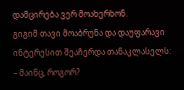დამცირება ვერ მოახერხონ.
გიგიმ თავი მოაბრუნა და დაუფარავი ინტერესით შეაჩერდა თანაკლასელს:
– მაინც, როგორ?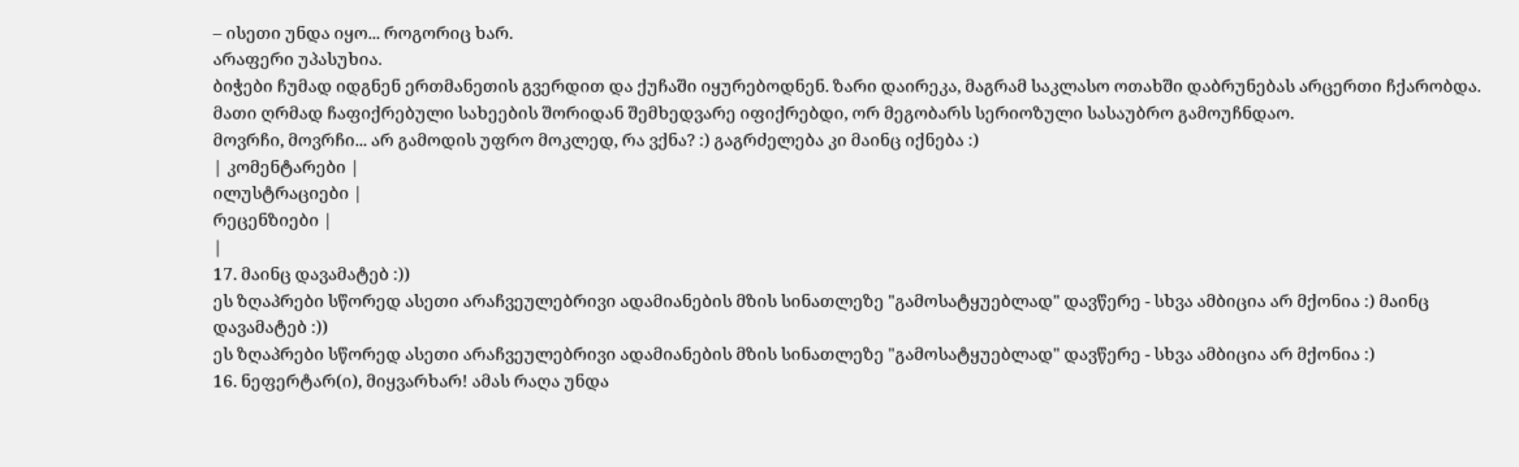– ისეთი უნდა იყო... როგორიც ხარ.
არაფერი უპასუხია.
ბიჭები ჩუმად იდგნენ ერთმანეთის გვერდით და ქუჩაში იყურებოდნენ. ზარი დაირეკა, მაგრამ საკლასო ოთახში დაბრუნებას არცერთი ჩქარობდა. მათი ღრმად ჩაფიქრებული სახეების შორიდან შემხედვარე იფიქრებდი, ორ მეგობარს სერიოზული სასაუბრო გამოუჩნდაო.
მოვრჩი, მოვრჩი... არ გამოდის უფრო მოკლედ, რა ვქნა? :) გაგრძელება კი მაინც იქნება :)
| კომენტარები |
ილუსტრაციები |
რეცენზიები |
|
17. მაინც დავამატებ :))
ეს ზღაპრები სწორედ ასეთი არაჩვეულებრივი ადამიანების მზის სინათლეზე "გამოსატყუებლად" დავწერე - სხვა ამბიცია არ მქონია :) მაინც დავამატებ :))
ეს ზღაპრები სწორედ ასეთი არაჩვეულებრივი ადამიანების მზის სინათლეზე "გამოსატყუებლად" დავწერე - სხვა ამბიცია არ მქონია :)
16. ნეფერტარ(ი), მიყვარხარ! ამას რაღა უნდა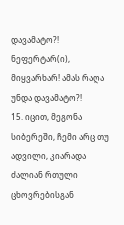დავამატო?! ნეფერტარ(ი), მიყვარხარ! ამას რაღა უნდა დავამატო?!
15. იცით, მეგონა სიბერეში, ჩემი არც თუ ადვილი, კიარადა ძალიან რთული ცხოვრებისგან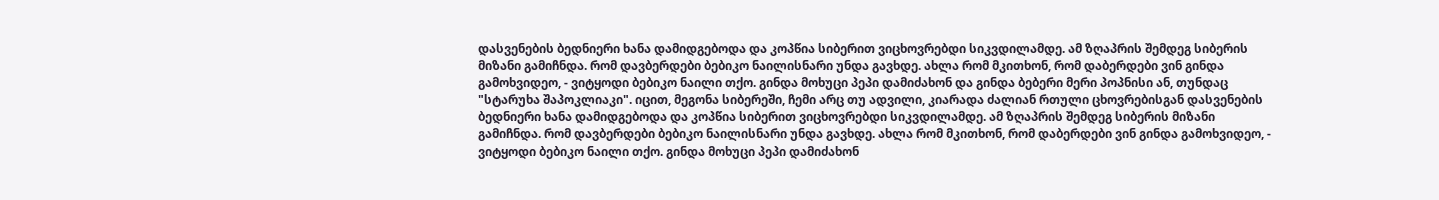დასვენების ბედნიერი ხანა დამიდგებოდა და კოპწია სიბერით ვიცხოვრებდი სიკვდილამდე. ამ ზღაპრის შემდეგ სიბერის მიზანი გამიჩნდა. რომ დავბერდები ბებიკო ნაილისნარი უნდა გავხდე. ახლა რომ მკითხონ, რომ დაბერდები ვინ გინდა გამოხვიდეო, - ვიტყოდი ბებიკო ნაილი თქო. გინდა მოხუცი პეპი დამიძახონ და გინდა ბებერი მერი პოპნისი ან, თუნდაც "სტარუხა შაპოკლიაკი". იცით, მეგონა სიბერეში, ჩემი არც თუ ადვილი, კიარადა ძალიან რთული ცხოვრებისგან დასვენების ბედნიერი ხანა დამიდგებოდა და კოპწია სიბერით ვიცხოვრებდი სიკვდილამდე. ამ ზღაპრის შემდეგ სიბერის მიზანი გამიჩნდა. რომ დავბერდები ბებიკო ნაილისნარი უნდა გავხდე. ახლა რომ მკითხონ, რომ დაბერდები ვინ გინდა გამოხვიდეო, - ვიტყოდი ბებიკო ნაილი თქო. გინდა მოხუცი პეპი დამიძახონ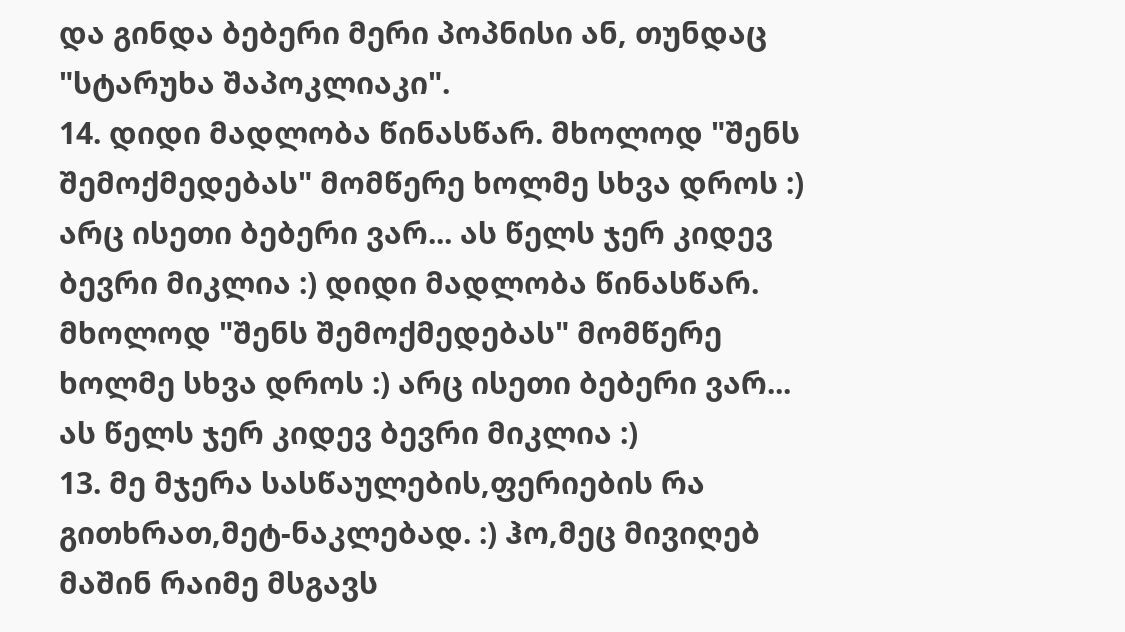და გინდა ბებერი მერი პოპნისი ან, თუნდაც "სტარუხა შაპოკლიაკი".
14. დიდი მადლობა წინასწარ. მხოლოდ "შენს შემოქმედებას" მომწერე ხოლმე სხვა დროს :) არც ისეთი ბებერი ვარ... ას წელს ჯერ კიდევ ბევრი მიკლია :) დიდი მადლობა წინასწარ. მხოლოდ "შენს შემოქმედებას" მომწერე ხოლმე სხვა დროს :) არც ისეთი ბებერი ვარ... ას წელს ჯერ კიდევ ბევრი მიკლია :)
13. მე მჯერა სასწაულების,ფერიების რა გითხრათ,მეტ-ნაკლებად. :) ჰო,მეც მივიღებ მაშინ რაიმე მსგავს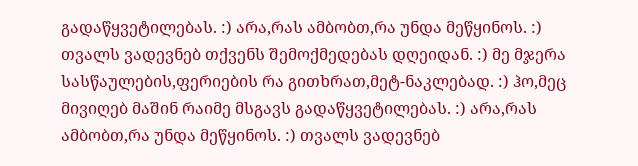გადაწყვეტილებას. :) არა,რას ამბობთ,რა უნდა მეწყინოს. :) თვალს ვადევნებ თქვენს შემოქმედებას დღეიდან. :) მე მჯერა სასწაულების,ფერიების რა გითხრათ,მეტ-ნაკლებად. :) ჰო,მეც მივიღებ მაშინ რაიმე მსგავს გადაწყვეტილებას. :) არა,რას ამბობთ,რა უნდა მეწყინოს. :) თვალს ვადევნებ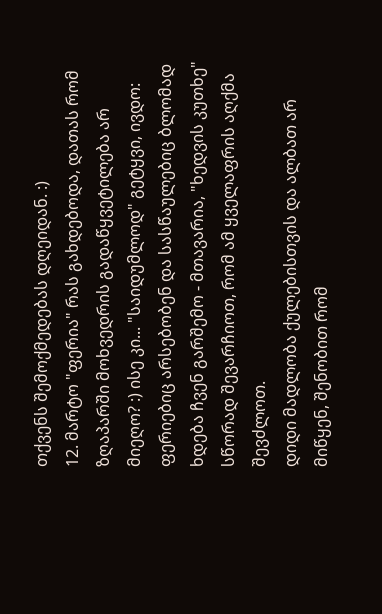თქვენს შემოქმედებას დღეიდან. :)
12. მარტო "ფერია" რას გახდებოდა, დათას რომ ზღაპარში მოხვედრის გადაწყვეტილება არ მიეღო? :) ისე კი... "საიდუმლოდ" გეტყვი, ივდო: ფერიებიც არსებობენ და სასწაულებიც ბლომად ხდება ჩვენ გარშემო - მთავარია, "ხედვის კუთხე" სწორად შევარჩიოთ, რომ ამ ყველაფრის აღქმა შევძლოთ.
დიდი მადლობა ქულებისთვის და ალბათ არ მიწყენ, შენობით რომ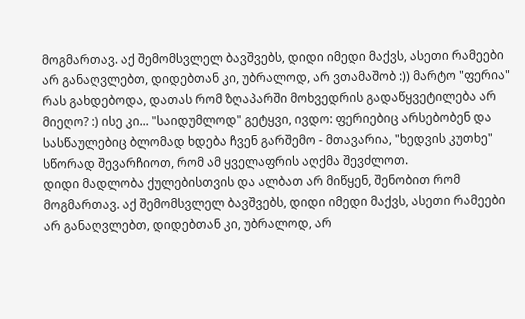მოგმართავ. აქ შემომსვლელ ბავშვებს, დიდი იმედი მაქვს, ასეთი რამეები არ განაღვლებთ, დიდებთან კი, უბრალოდ, არ ვთამაშობ :)) მარტო "ფერია" რას გახდებოდა, დათას რომ ზღაპარში მოხვედრის გადაწყვეტილება არ მიეღო? :) ისე კი... "საიდუმლოდ" გეტყვი, ივდო: ფერიებიც არსებობენ და სასწაულებიც ბლომად ხდება ჩვენ გარშემო - მთავარია, "ხედვის კუთხე" სწორად შევარჩიოთ, რომ ამ ყველაფრის აღქმა შევძლოთ.
დიდი მადლობა ქულებისთვის და ალბათ არ მიწყენ, შენობით რომ მოგმართავ. აქ შემომსვლელ ბავშვებს, დიდი იმედი მაქვს, ასეთი რამეები არ განაღვლებთ, დიდებთან კი, უბრალოდ, არ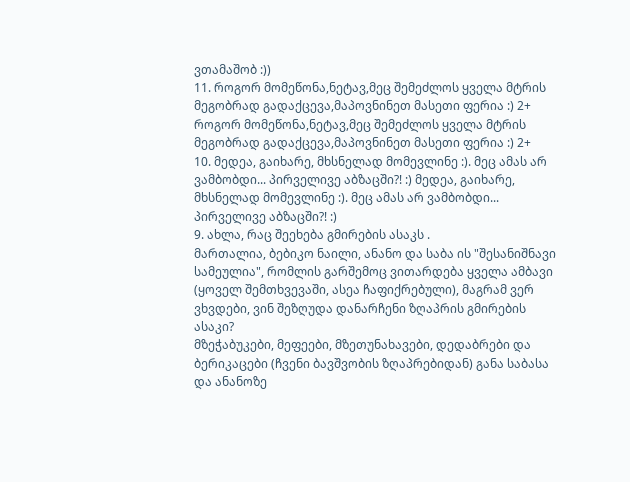ვთამაშობ :))
11. როგორ მომეწონა,ნეტავ,მეც შემეძლოს ყველა მტრის მეგობრად გადაქცევა,მაპოვნინეთ მასეთი ფერია :) 2+ როგორ მომეწონა,ნეტავ,მეც შემეძლოს ყველა მტრის მეგობრად გადაქცევა,მაპოვნინეთ მასეთი ფერია :) 2+
10. მედეა, გაიხარე, მხსნელად მომევლინე :). მეც ამას არ ვამბობდი... პირველივე აბზაცში?! :) მედეა, გაიხარე, მხსნელად მომევლინე :). მეც ამას არ ვამბობდი... პირველივე აბზაცში?! :)
9. ახლა, რაც შეეხება გმირების ასაკს .
მართალია, ბებიკო ნაილი, ანანო და საბა ის "შესანიშნავი სამეულია", რომლის გარშემოც ვითარდება ყველა ამბავი (ყოველ შემთხვევაში, ასეა ჩაფიქრებული), მაგრამ ვერ ვხვდები, ვინ შეზღუდა დანარჩენი ზღაპრის გმირების ასაკი?
მზეჭაბუკები, მეფეები, მზეთუნახავები, დედაბრები და ბერიკაცები (ჩვენი ბავშვობის ზღაპრებიდან) განა საბასა და ანანოზე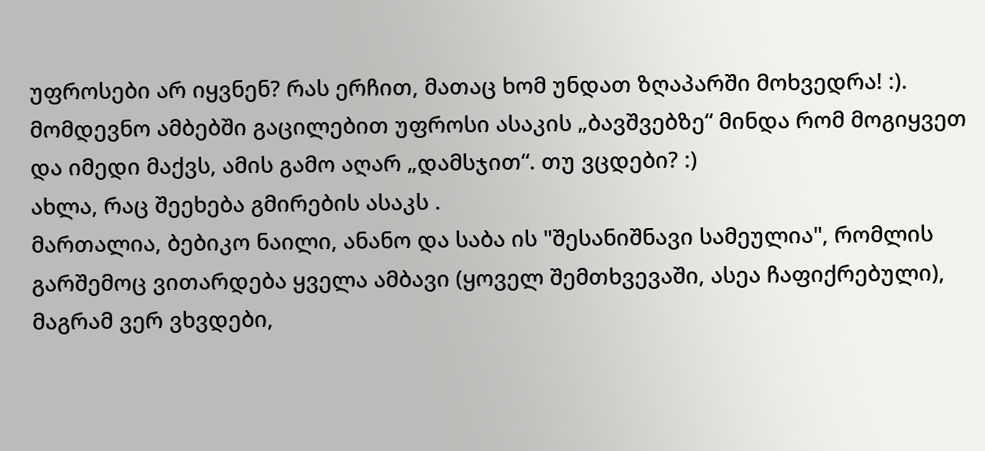უფროსები არ იყვნენ? რას ერჩით, მათაც ხომ უნდათ ზღაპარში მოხვედრა! :).
მომდევნო ამბებში გაცილებით უფროსი ასაკის „ბავშვებზე“ მინდა რომ მოგიყვეთ და იმედი მაქვს, ამის გამო აღარ „დამსჯით“. თუ ვცდები? :)
ახლა, რაც შეეხება გმირების ასაკს .
მართალია, ბებიკო ნაილი, ანანო და საბა ის "შესანიშნავი სამეულია", რომლის გარშემოც ვითარდება ყველა ამბავი (ყოველ შემთხვევაში, ასეა ჩაფიქრებული), მაგრამ ვერ ვხვდები,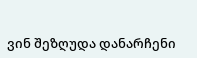ვინ შეზღუდა დანარჩენი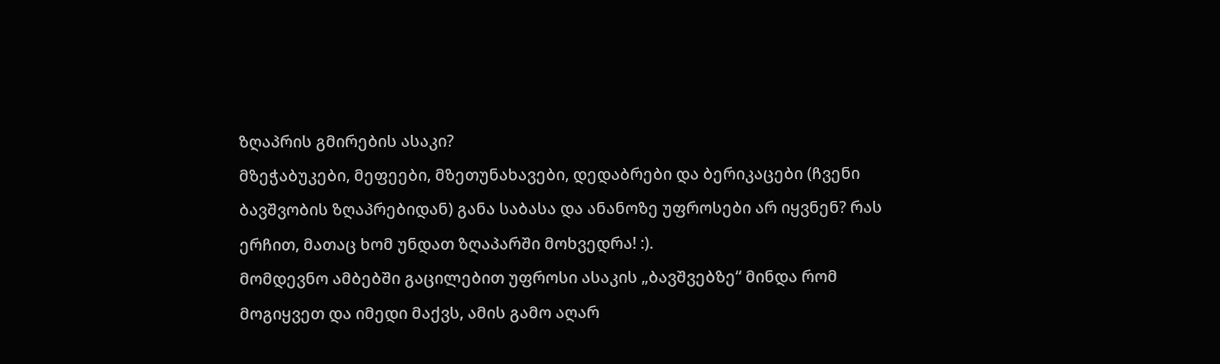ზღაპრის გმირების ასაკი?
მზეჭაბუკები, მეფეები, მზეთუნახავები, დედაბრები და ბერიკაცები (ჩვენი ბავშვობის ზღაპრებიდან) განა საბასა და ანანოზე უფროსები არ იყვნენ? რას ერჩით, მათაც ხომ უნდათ ზღაპარში მოხვედრა! :).
მომდევნო ამბებში გაცილებით უფროსი ასაკის „ბავშვებზე“ მინდა რომ მოგიყვეთ და იმედი მაქვს, ამის გამო აღარ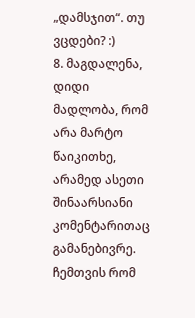„დამსჯით“. თუ ვცდები? :)
8. მაგდალენა, დიდი მადლობა, რომ არა მარტო წაიკითხე, არამედ ასეთი შინაარსიანი კომენტარითაც გამანებივრე. ჩემთვის რომ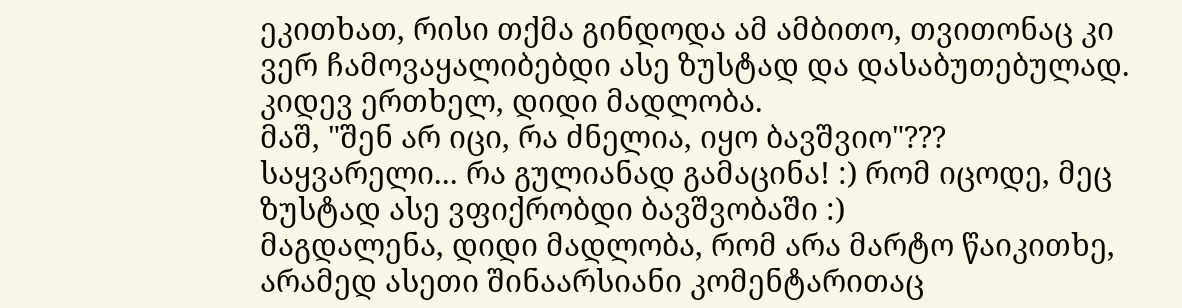ეკითხათ, რისი თქმა გინდოდა ამ ამბითო, თვითონაც კი ვერ ჩამოვაყალიბებდი ასე ზუსტად და დასაბუთებულად. კიდევ ერთხელ, დიდი მადლობა.
მაშ, "შენ არ იცი, რა ძნელია, იყო ბავშვიო"???
საყვარელი... რა გულიანად გამაცინა! :) რომ იცოდე, მეც ზუსტად ასე ვფიქრობდი ბავშვობაში :)
მაგდალენა, დიდი მადლობა, რომ არა მარტო წაიკითხე, არამედ ასეთი შინაარსიანი კომენტარითაც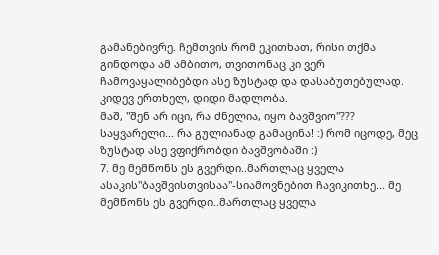გამანებივრე. ჩემთვის რომ ეკითხათ, რისი თქმა გინდოდა ამ ამბითო, თვითონაც კი ვერ ჩამოვაყალიბებდი ასე ზუსტად და დასაბუთებულად. კიდევ ერთხელ, დიდი მადლობა.
მაშ, "შენ არ იცი, რა ძნელია, იყო ბავშვიო"???
საყვარელი... რა გულიანად გამაცინა! :) რომ იცოდე, მეც ზუსტად ასე ვფიქრობდი ბავშვობაში :)
7. მე მემწონს ეს გვერდი..მართლაც ყველა ასაკის"ბავშვისთვისაა"-სიამოვნებით ჩავიკითხე... მე მემწონს ეს გვერდი..მართლაც ყველა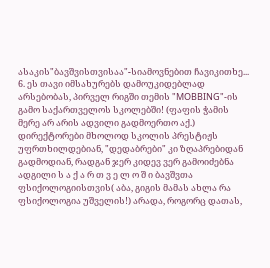ასაკის"ბავშვისთვისაა"-სიამოვნებით ჩავიკითხე...
6. ეს თავი იმსახურებს დამოუკიდებლად არსებობას, პირველ რიგში თემის "MOBBING"-ის გამო საქართველოს სკოლებში! (ფაფის ჭამის მერე არ არის ადვილი გადმოერთო აქ.) დირექტორები მხოლოდ სკოლის პრესტიჟს უფრთხილდებიან, "დედაბრები" კი ზღაპრებიდან გადმოდიან, რადგან ჯერ კიდევ ვერ გამოიძებნა ადგილი ს ა ქ ა რ თ ვ ე ლ ო შ ი ბავშვთა ფსიქოლოგიისთვის( აბა, გიგის მამას ახლა რა ფსიქოლოგია უშველის!) არადა, როგორც დათას,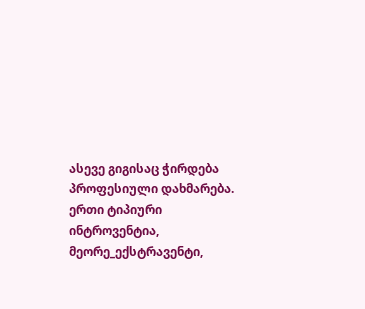ასევე გიგისაც ჭირდება პროფესიული დახმარება. ერთი ტიპიური ინტროვენტია, მეორე_ექსტრავენტი,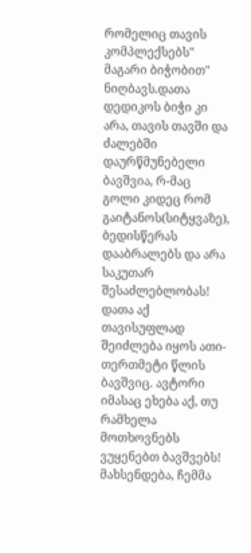რომელიც თავის კომპლექსებს" მაგარი ბიჭობით" ნიღბავს.დათა დედიკოს ბიჭი კი არა, თავის თავში და ძალებში დაურწმუნებელი ბავშვია, რ-მაც გოლი კიდეც რომ გაიტანოს(სიტყვაზე), ბედისწერას დააბრალებს და არა საკუთარ შესაძლებლობას! დათა აქ თავისუფლად შეიძლება იყოს ათი- თერთმეტი წლის ბავშვიც. ავტორი იმასაც ეხება აქ, თუ რამხელა მოთხოვნებს ვუყენებთ ბავშვებს! მახსენდება, ჩემმა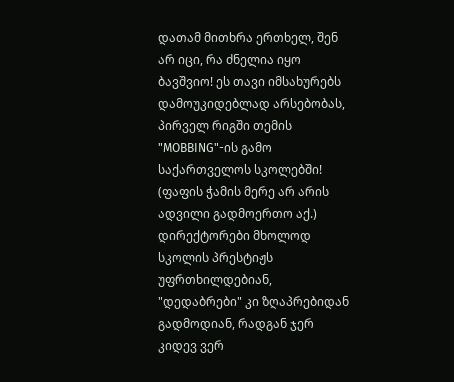დათამ მითხრა ერთხელ, შენ არ იცი, რა ძნელია იყო ბავშვიო! ეს თავი იმსახურებს დამოუკიდებლად არსებობას, პირველ რიგში თემის "MOBBING"-ის გამო საქართველოს სკოლებში! (ფაფის ჭამის მერე არ არის ადვილი გადმოერთო აქ.) დირექტორები მხოლოდ სკოლის პრესტიჟს უფრთხილდებიან, "დედაბრები" კი ზღაპრებიდან გადმოდიან, რადგან ჯერ კიდევ ვერ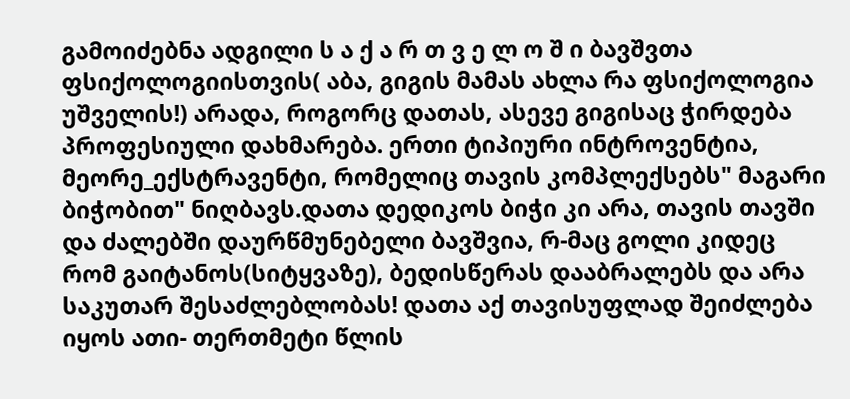გამოიძებნა ადგილი ს ა ქ ა რ თ ვ ე ლ ო შ ი ბავშვთა ფსიქოლოგიისთვის( აბა, გიგის მამას ახლა რა ფსიქოლოგია უშველის!) არადა, როგორც დათას, ასევე გიგისაც ჭირდება პროფესიული დახმარება. ერთი ტიპიური ინტროვენტია, მეორე_ექსტრავენტი, რომელიც თავის კომპლექსებს" მაგარი ბიჭობით" ნიღბავს.დათა დედიკოს ბიჭი კი არა, თავის თავში და ძალებში დაურწმუნებელი ბავშვია, რ-მაც გოლი კიდეც რომ გაიტანოს(სიტყვაზე), ბედისწერას დააბრალებს და არა საკუთარ შესაძლებლობას! დათა აქ თავისუფლად შეიძლება იყოს ათი- თერთმეტი წლის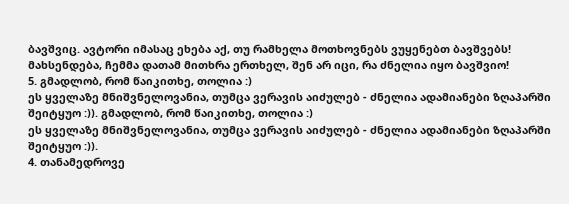ბავშვიც. ავტორი იმასაც ეხება აქ, თუ რამხელა მოთხოვნებს ვუყენებთ ბავშვებს! მახსენდება, ჩემმა დათამ მითხრა ერთხელ, შენ არ იცი, რა ძნელია იყო ბავშვიო!
5. გმადლობ, რომ წაიკითხე, თოლია :)
ეს ყველაზე მნიშვნელოვანია, თუმცა ვერავის აიძულებ - ძნელია ადამიანები ზღაპარში შეიტყუო :)). გმადლობ, რომ წაიკითხე, თოლია :)
ეს ყველაზე მნიშვნელოვანია, თუმცა ვერავის აიძულებ - ძნელია ადამიანები ზღაპარში შეიტყუო :)).
4. თანამედროვე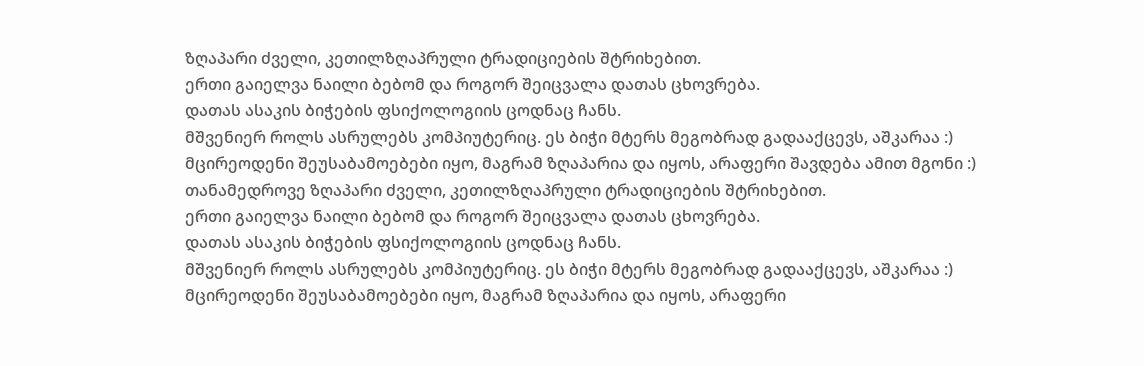ზღაპარი ძველი, კეთილზღაპრული ტრადიციების შტრიხებით.
ერთი გაიელვა ნაილი ბებომ და როგორ შეიცვალა დათას ცხოვრება.
დათას ასაკის ბიჭების ფსიქოლოგიის ცოდნაც ჩანს.
მშვენიერ როლს ასრულებს კომპიუტერიც. ეს ბიჭი მტერს მეგობრად გადააქცევს, აშკარაა :)
მცირეოდენი შეუსაბამოებები იყო, მაგრამ ზღაპარია და იყოს, არაფერი შავდება ამით მგონი :)
თანამედროვე ზღაპარი ძველი, კეთილზღაპრული ტრადიციების შტრიხებით.
ერთი გაიელვა ნაილი ბებომ და როგორ შეიცვალა დათას ცხოვრება.
დათას ასაკის ბიჭების ფსიქოლოგიის ცოდნაც ჩანს.
მშვენიერ როლს ასრულებს კომპიუტერიც. ეს ბიჭი მტერს მეგობრად გადააქცევს, აშკარაა :)
მცირეოდენი შეუსაბამოებები იყო, მაგრამ ზღაპარია და იყოს, არაფერი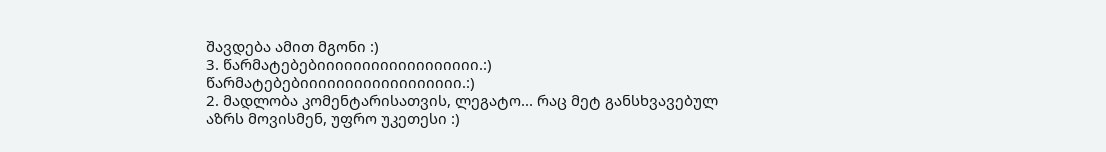შავდება ამით მგონი :)
3. წარმატებებიიიიიიიიიიიიიიიიიი.:) წარმატებებიიიიიიიიიიიიიიიიიი.:)
2. მადლობა კომენტარისათვის, ლეგატო... რაც მეტ განსხვავებულ აზრს მოვისმენ, უფრო უკეთესი :)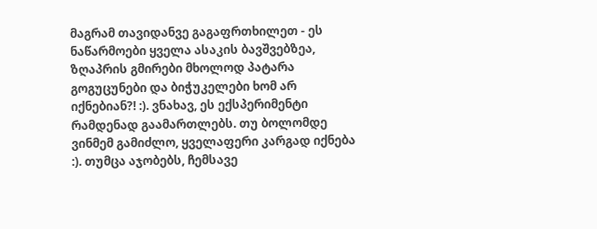მაგრამ თავიდანვე გაგაფრთხილეთ - ეს ნაწარმოები ყველა ასაკის ბავშვებზეა, ზღაპრის გმირები მხოლოდ პატარა გოგუცუნები და ბიჭუკელები ხომ არ იქნებიან?! :). ვნახავ, ეს ექსპერიმენტი რამდენად გაამართლებს. თუ ბოლომდე ვინმემ გამიძლო, ყველაფერი კარგად იქნება :). თუმცა აჯობებს, ჩემსავე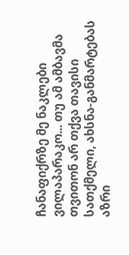ჩანაფიქრზე მე ნაკლები ვილაპარაკო... თუ ამ ამბავმა თვითონ არ თქვა თავისი სათქმელი, ახსნა-განმარტებას აზრი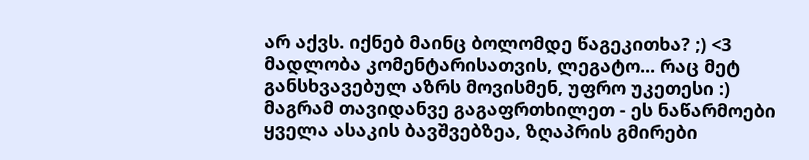არ აქვს. იქნებ მაინც ბოლომდე წაგეკითხა? ;) <3 მადლობა კომენტარისათვის, ლეგატო... რაც მეტ განსხვავებულ აზრს მოვისმენ, უფრო უკეთესი :) მაგრამ თავიდანვე გაგაფრთხილეთ - ეს ნაწარმოები ყველა ასაკის ბავშვებზეა, ზღაპრის გმირები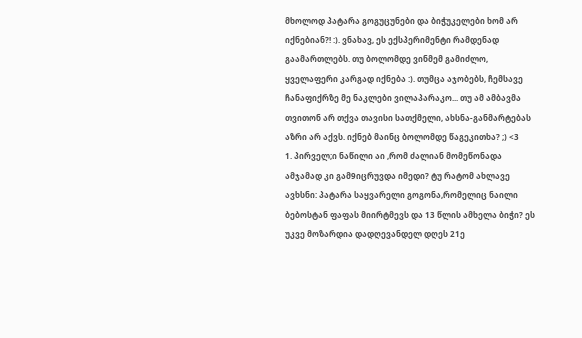მხოლოდ პატარა გოგუცუნები და ბიჭუკელები ხომ არ იქნებიან?! :). ვნახავ, ეს ექსპერიმენტი რამდენად გაამართლებს. თუ ბოლომდე ვინმემ გამიძლო, ყველაფერი კარგად იქნება :). თუმცა აჯობებს, ჩემსავე ჩანაფიქრზე მე ნაკლები ვილაპარაკო... თუ ამ ამბავმა თვითონ არ თქვა თავისი სათქმელი, ახსნა-განმარტებას აზრი არ აქვს. იქნებ მაინც ბოლომდე წაგეკითხა? ;) <3
1. პირველ;ი ნაწილი აი ,რომ ძალიან მომეწონადა ამჯამად კი გამ9იცრუვდა იმედი? ტუ რატომ ახლავე ავხსნი: პატარა საყვარელი გოგონა,რომელიც ნაილი ბებოსტან ფაფას მიირტმევს და 13 წლის ამხელა ბიჭი? ეს უკვე მოზარდია დადღევანდელ დღეს 21ე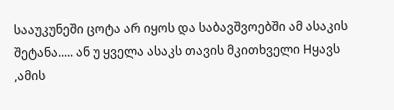სააუკუნეში ცოტა არ იყოს და საბავშვოებში ამ ასაკის შეტანა..... ან უ ყველა ასაკს თავის მკითხველი Hყავს ,ამის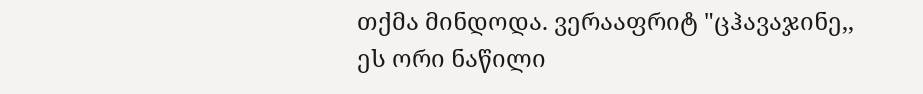თქმა მინდოდა. ვერააფრიტ "ცჰავაჯინე,, ეს ორი ნაწილი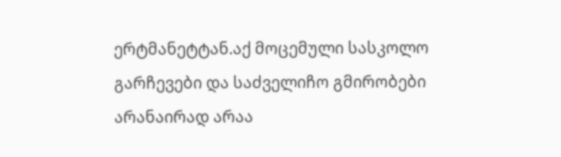ერტმანეტტან.აქ მოცემული სასკოლო გარჩევები და საძველიჩო გმირობები არანაირად არაა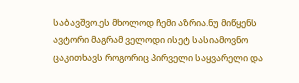საბავშვო.ეს მხოლოდ ჩემი აზრია.ნუ მიწყენს ავტორი მაგრამ ველოდი ისეტ სასიამოვნო ცაკითხავს როგორიც პირველი საყვარელი და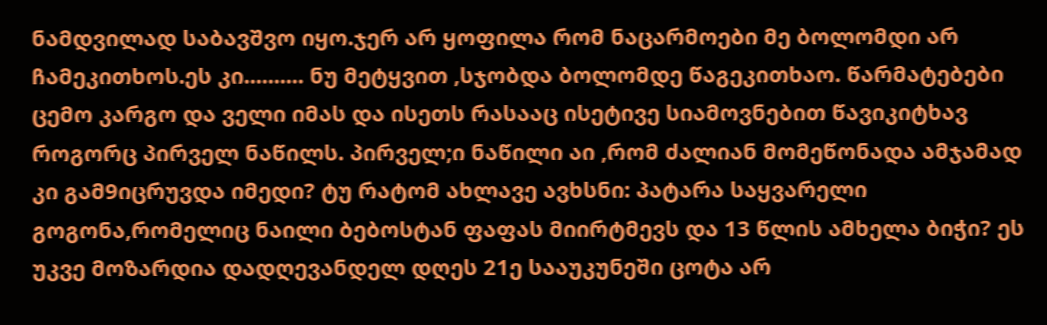ნამდვილად საბავშვო იყო.ჯერ არ ყოფილა რომ ნაცარმოები მე ბოლომდი არ ჩამეკითხოს.ეს კი.......... ნუ მეტყვით ,სჯობდა ბოლომდე წაგეკითხაო. წარმატებები ცემო კარგო და ველი იმას და ისეთს რასააც ისეტივე სიამოვნებით წავიკიტხავ როგორც პირველ ნაწილს. პირველ;ი ნაწილი აი ,რომ ძალიან მომეწონადა ამჯამად კი გამ9იცრუვდა იმედი? ტუ რატომ ახლავე ავხსნი: პატარა საყვარელი გოგონა,რომელიც ნაილი ბებოსტან ფაფას მიირტმევს და 13 წლის ამხელა ბიჭი? ეს უკვე მოზარდია დადღევანდელ დღეს 21ე სააუკუნეში ცოტა არ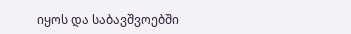იყოს და საბავშვოებში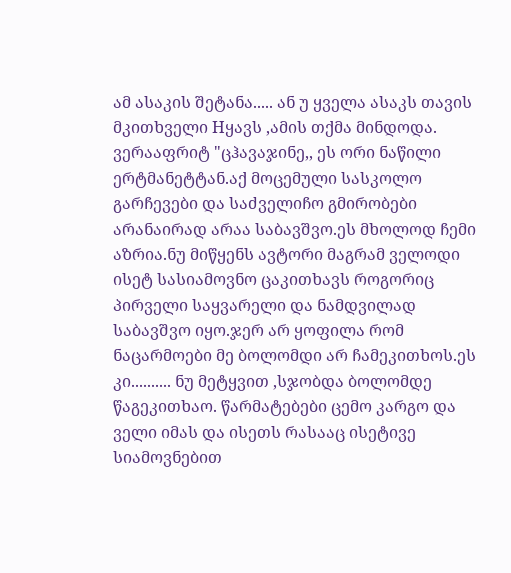ამ ასაკის შეტანა..... ან უ ყველა ასაკს თავის მკითხველი Hყავს ,ამის თქმა მინდოდა. ვერააფრიტ "ცჰავაჯინე,, ეს ორი ნაწილი ერტმანეტტან.აქ მოცემული სასკოლო გარჩევები და საძველიჩო გმირობები არანაირად არაა საბავშვო.ეს მხოლოდ ჩემი აზრია.ნუ მიწყენს ავტორი მაგრამ ველოდი ისეტ სასიამოვნო ცაკითხავს როგორიც პირველი საყვარელი და ნამდვილად საბავშვო იყო.ჯერ არ ყოფილა რომ ნაცარმოები მე ბოლომდი არ ჩამეკითხოს.ეს კი.......... ნუ მეტყვით ,სჯობდა ბოლომდე წაგეკითხაო. წარმატებები ცემო კარგო და ველი იმას და ისეთს რასააც ისეტივე სიამოვნებით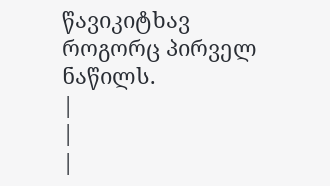წავიკიტხავ როგორც პირველ ნაწილს.
|
|
|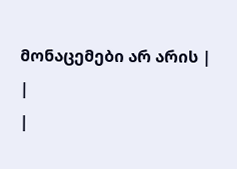მონაცემები არ არის |
|
|